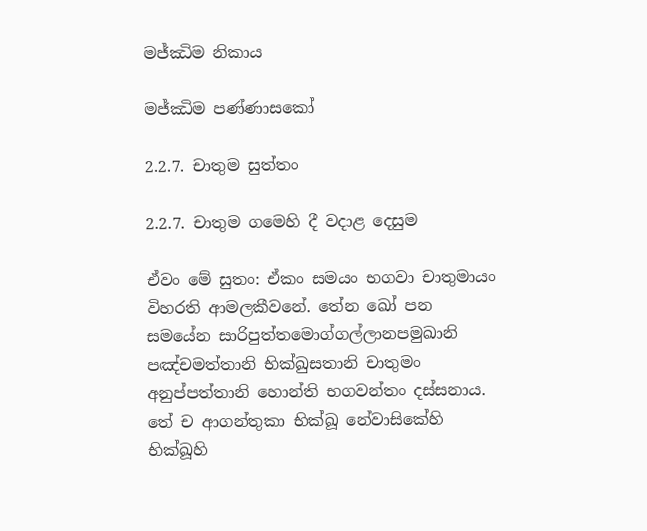මජ්ඣිම නිකාය

මජ්ඣිම පණ්ණාසකෝ

2.2.7. චාතුම සුත්තං

2.2.7. චාතුම ගමෙහි දී වදාළ දෙසුම

ඒවං මේ සුතං: ඒකං සමයං භගවා චාතුමායං විහරති ආමලකීවනේ. තේන ඛෝ පන සමයේන සාරිපුත්තමොග්ගල්ලානපමුඛානි පඤ්චමත්තානි භික්ඛුසතානි චාතුමං අනුප්පත්තානි හොන්ති භගවන්තං දස්සනාය. තේ ච ආගන්තුකා භික්ඛූ නේවාසිකේහි භික්ඛූහි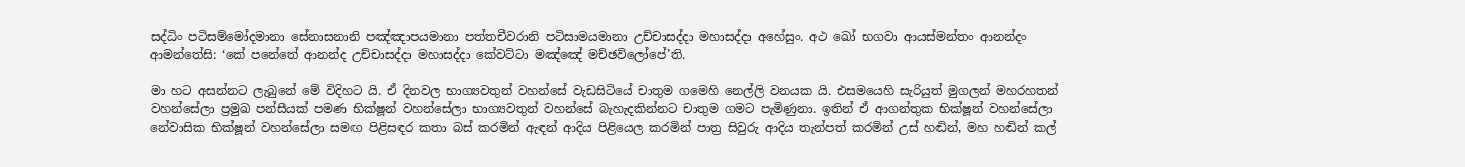සද්ධිං පටිසම්මෝදමානා සේනාසනානි පඤ්ඤාපයමානා පත්තචීවරානි පටිසාමයමානා උච්චාසද්දා මහාසද්දා අහේසුං. අථ ඛෝ භගවා ආයස්මන්තං ආනන්දං ආමන්තේසි: ‘කේ පනේතේ ආනන්ද උච්චාසද්දා මහාසද්දා කේවට්ටා මඤ්ඤේ මච්ඡවිලෝපේ’ති.

මා හට අසන්නට ලැබුනේ මේ විදිහට යි. ඒ දිනවල භාග්‍යවතුන් වහන්සේ වැඩසිටියේ චාතුම ගමෙහි නෙල්ලි වනයක යි. එසමයෙහි සැරියුත් මුගලන් මහරහතන් වහන්සේලා ප්‍රමුඛ පන්සීයක් පමණ භික්ෂූන් වහන්සේලා භාග්‍යවතුන් වහන්සේ බැහැදකින්නට චාතුම ගමට පැමිණුනා. ඉතින් ඒ ආගන්තුක භික්ෂූන් වහන්සේලා නේවාසික භික්ෂූන් වහන්සේලා සමඟ පිළිසඳර කතා බස් කරමින් ඇඳන් ආදිය පිළියෙල කරමින් පාත්‍ර සිවුරු ආදිය තැන්පත් කරමින් උස් හඬින්, මහ හඬින් කල්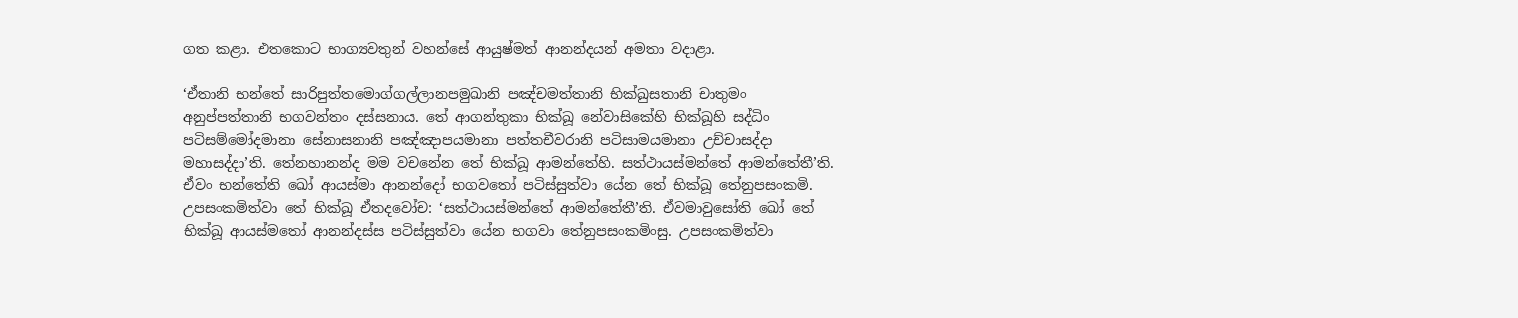ගත කළා. එතකොට භාග්‍යවතුන් වහන්සේ ආයුෂ්මත් ආනන්දයන් අමතා වදාළා.

‘ඒතානි භන්තේ සාරිපුත්තමොග්ගල්ලානපමුඛානි පඤ්චමත්තානි භික්ඛුසතානි චාතුමං අනුප්පත්තානි භගවන්තං දස්සනාය. තේ ආගන්තුකා භික්ඛූ නේවාසිකේහි භික්ඛූහි සද්ධිං පටිසම්මෝදමානා සේනාසනානි පඤ්ඤාපයමානා පත්තචීවරානි පටිසාමයමානා උච්චාසද්දා මහාසද්දා’ති. තේනහානන්ද මම වචනේන තේ භික්ඛූ ආමන්තේහි. සත්ථායස්මන්තේ ආමන්තේතී’ති. ඒවං භන්තේති ඛෝ ආයස්මා ආනන්දෝ භගවතෝ පටිස්සුත්වා යේන තේ භික්ඛූ තේනුපසංකමි. උපසංකමිත්වා තේ භික්ඛූ ඒතදවෝච: ‘සත්ථායස්මන්තේ ආමන්තේතී’ති. ඒවමාවුසෝති ඛෝ තේ භික්ඛූ ආයස්මතෝ ආනන්දස්ස පටිස්සුත්වා යේන භගවා තේනුපසංකමිංසු. උපසංකමිත්වා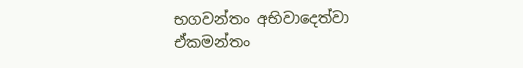භගවන්තං අභිවාදෙත්වා ඒකමන්තං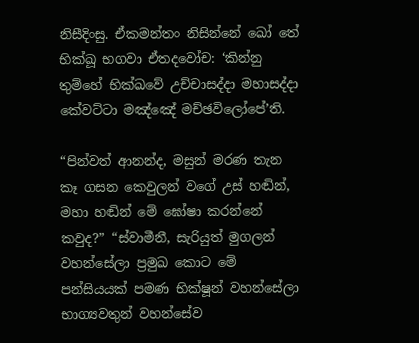නිසීදිංසු. ඒකමන්තං නිසින්නේ ඛෝ තේ භික්ඛූ භගවා ඒතදවෝච: ‘කින්නු තුම්හේ භික්ඛවේ උච්චාසද්දා මහාසද්දා කේවට්ටා මඤ්ඤේ මච්ඡවිලෝපේ’ති.

“පින්වත් ආනන්ද, මසුන් මරණ තැන කෑ ගසන කෙවුලන් වගේ උස් හඬින්, මහා හඬින් මේ ඝෝෂා කරන්නේ කවුද?” “ස්වාමීනී, සැරියුත් මුගලන් වහන්සේලා ප්‍රමුඛ කොට මේ පන්සියයක් පමණ භික්ෂූන් වහන්සේලා භාග්‍යවතුන් වහන්සේව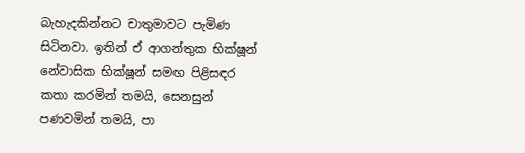බැහැදකින්නට චාතුමාවට පැමිණ සිටිනවා. ඉතින් ඒ ආගන්තුක භික්ෂූන් නේවාසික භික්ෂූන් සමඟ පිළිසඳර කතා කරමින් තමයි, සෙනසුන් පණවමින් තමයි, පා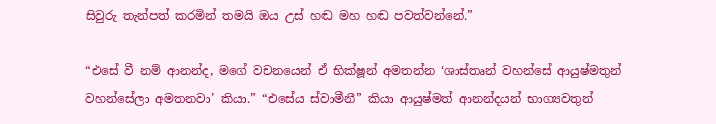සිවුරු තැන්පත් කරමින් තමයි ඔය උස් හඬ මහ හඬ පවත්වන්නේ.”

“එසේ වී නම් ආනන්ද, මගේ වචනයෙන් ඒ භික්ෂූන් අමතන්න ‘ශාස්තෘන් වහන්සේ ආයුෂ්මතුන් වහන්සේලා අමතනවා’ කියා.” “එසේය ස්වාමීනී” කියා ආයුෂ්මත් ආනන්දයන් භාග්‍යවතුන්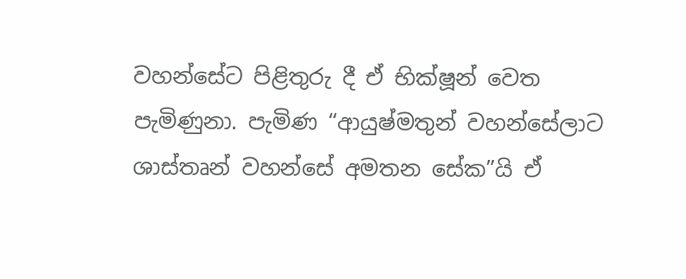වහන්සේට පිළිතුරු දී ඒ භික්ෂූන් වෙත පැමිණුනා. පැමිණ “ආයුෂ්මතුන් වහන්සේලාට ශාස්තෘන් වහන්සේ අමතන සේක”යි ඒ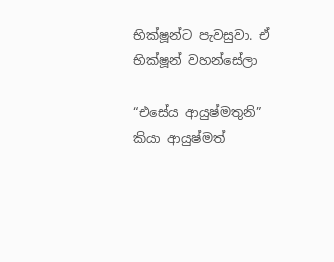භික්ෂූන්ට පැවසුවා. ඒ භික්ෂූන් වහන්සේලා

“එසේය ආයුෂ්මතුනි” කියා ආයුෂ්මත්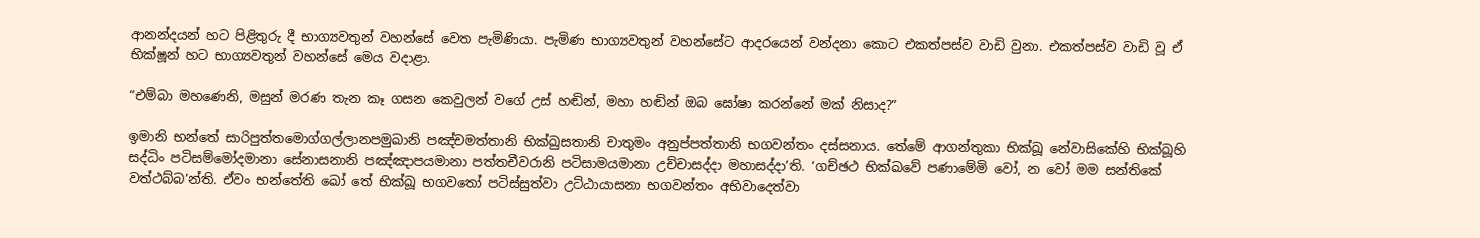ආනන්දයන් හට පිළිතුරු දී භාග්‍යවතුන් වහන්සේ වෙත පැමිණියා. පැමිණ භාග්‍යවතුන් වහන්සේට ආදරයෙන් වන්දනා කොට එකත්පස්ව වාඩි වුනා. එකත්පස්ව වාඩි වූ ඒ භික්ෂූන් හට භාග්‍යවතුන් වහන්සේ මෙය වදාළා.

“එම්බා මහණෙනි, මසුන් මරණ තැන කෑ ගසන කෙවුලන් වගේ උස් හඬින්, මහා හඬින් ඔබ ඝෝෂා කරන්නේ මක් නිසාද?”

ඉමානි භන්තේ සාරිපුත්තමොග්ගල්ලානපමුඛානි පඤ්චමත්තානි භික්ඛුසතානි චාතුමං අනුප්පත්තානි භගවන්තං දස්සනාය. තේමේ ආගන්තුකා භික්ඛූ නේවාසිකේහි භික්ඛූහි සද්ධිං පටිසම්මෝදමානා සේනාසනානි පඤ්ඤාපයමානා පත්තචීවරානි පටිසාමයමානා උච්චාසද්දා මහාසද්දා’ති. ‘ගච්ඡථ භික්ඛවේ පණාමේමි වෝ, න වෝ මම සන්තිකේ වත්ථබ්බ’න්ති. ඒවං භන්තේති ඛෝ තේ භික්ඛූ භගවතෝ පටිස්සුත්වා උට්ඨායාසනා භගවන්තං අභිවාදෙත්වා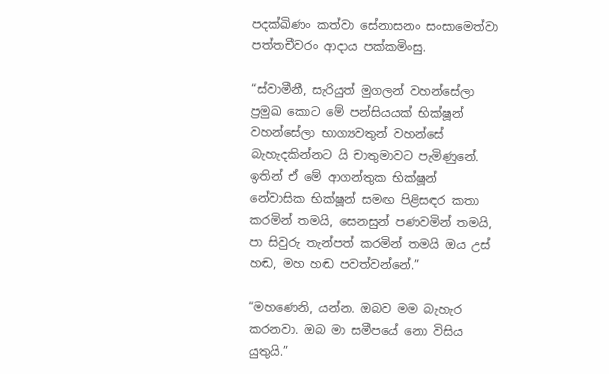පදක්ඛිණං කත්වා සේනාසනං සංසාමෙත්වා පත්තචීවරං ආදාය පක්කමිංසු.

“ස්වාමීනී, සැරියුත් මුගලන් වහන්සේලා ප්‍රමුඛ කොට මේ පන්සියයක් භික්ෂූන් වහන්සේලා භාග්‍යවතුන් වහන්සේ බැහැදකින්නට යි චාතුමාවට පැමිණුනේ. ඉතින් ඒ මේ ආගන්තුක භික්ෂූන් නේවාසික භික්ෂූන් සමඟ පිළිසඳර කතා කරමින් තමයි, සෙනසුන් පණවමින් තමයි, පා සිවුරු තැන්පත් කරමින් තමයි ඔය උස් හඬ, මහ හඬ පවත්වන්නේ.”

“මහණෙනි, යන්න. ඔබව මම බැහැර කරනවා. ඔබ මා සමීපයේ නො විසිය යුතුයි.”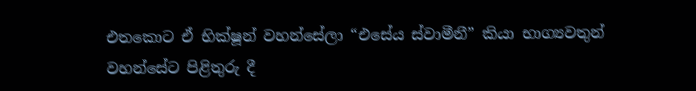එතකොට ඒ භික්ෂූන් වහන්සේලා “එසේය ස්වාමීනී” කියා භාග්‍යවතුන් වහන්සේට පිළිතුරු දී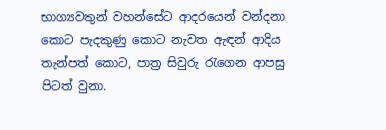භාග්‍යවතුන් වහන්සේට ආදරයෙන් වන්දනා කොට පැදකුණු කොට නැවත ඇඳන් ආදිය තැන්පත් කොට, පාත්‍ර සිවුරු රැගෙන ආපසු පිටත් වුනා.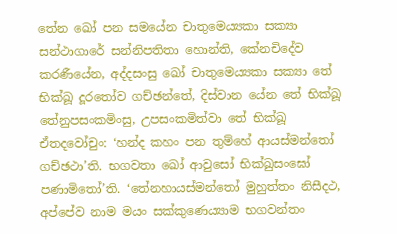තේන ඛෝ පන සමයේන චාතුමෙය්‍යකා සක්‍යා සන්ථාගාරේ සන්නිපතිතා හොන්ති, කේනචිදේව කරණීයේන, අද්දසංසු ඛෝ චාතුමෙය්‍යකා සක්‍යා තේ භික්ඛූ දූරතෝව ගච්ඡන්තේ, දිස්වාන යේන තේ භික්ඛූ තේනුපසංකමිංසු, උපසංකමිත්වා තේ භික්ඛූ ඒතදවෝචුං: ‘හන්ද කහං පන තුම්හේ ආයස්මන්තෝ ගච්ඡථා’ති. භගවතා ඛෝ ආවුසෝ භික්ඛුසංඝෝ පණාමිතෝ’ති. ‘තේනහායස්මන්තෝ මුහුත්තං නිසීදථ, අප්පේව නාම මයං සක්කුණෙය්‍යාම භගවන්තං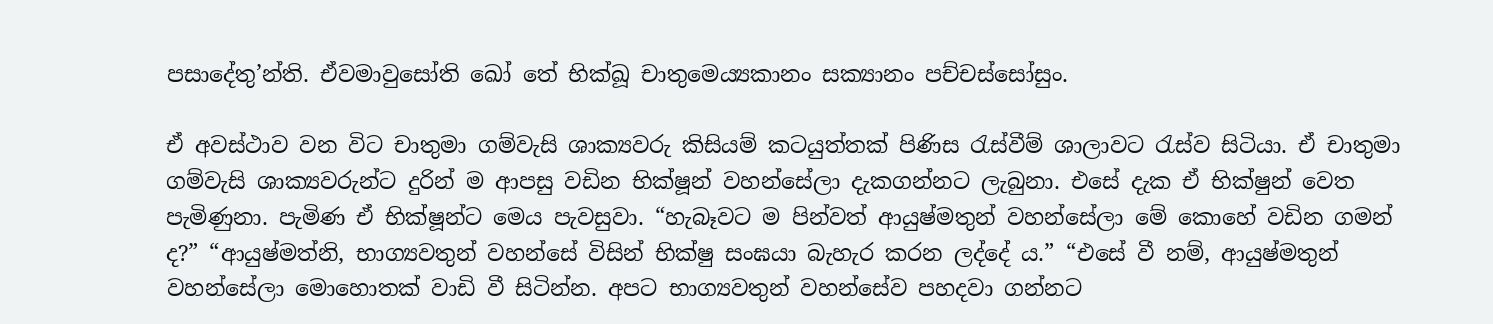පසාදේතු’න්ති. ඒවමාවුසෝති ඛෝ තේ භික්ඛූ චාතුමෙය්‍යකානං සක්‍යානං පච්චස්සෝසුං.

ඒ අවස්ථාව වන විට චාතුමා ගම්වැසි ශාක්‍යවරු කිසියම් කටයුත්තක් පිණිස රැස්වීම් ශාලාවට රැස්ව සිටියා. ඒ චාතුමා ගම්වැසි ශාක්‍යවරුන්ට දුරින් ම ආපසු වඩින භික්ෂූන් වහන්සේලා දැකගන්නට ලැබුනා. එසේ දැක ඒ භික්ෂුන් වෙත පැමිණුනා. පැමිණ ඒ භික්ෂූන්ට මෙය පැවසුවා. “හැබෑවට ම පින්වත් ආයුෂ්මතුන් වහන්සේලා මේ කොහේ වඩින ගමන් ද?” “ආයුෂ්මත්නි, භාග්‍යවතුන් වහන්සේ විසින් භික්ෂු සංඝයා බැහැර කරන ලද්දේ ය.” “එසේ වී නම්, ආයුෂ්මතුන් වහන්සේලා මොහොතක් වාඩි වී සිටින්න. අපට භාග්‍යවතුන් වහන්සේව පහදවා ගන්නට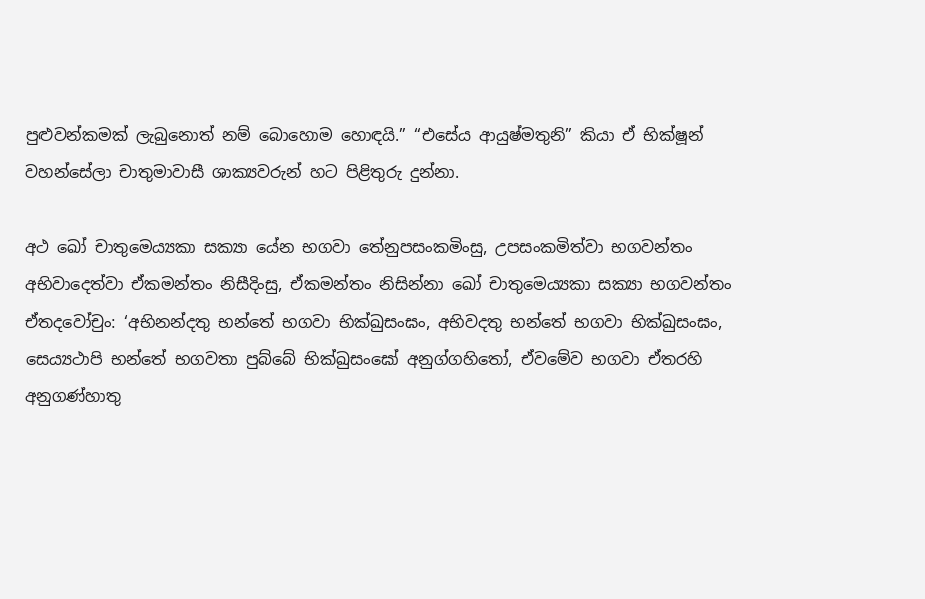පුළුවන්කමක් ලැබුනොත් නම් බොහොම හොඳයි.” “එසේය ආයුෂ්මතුනි” කියා ඒ භික්ෂූන් වහන්සේලා චාතුමාවාසී ශාක්‍යවරුන් හට පිළිතුරු දුන්නා.

අථ ඛෝ චාතුමෙය්‍යකා සක්‍යා යේන භගවා තේනුපසංකමිංසු, උපසංකමිත්වා භගවන්තං අභිවාදෙත්වා ඒකමන්තං නිසීදිංසු, ඒකමන්තං නිසින්නා ඛෝ චාතුමෙය්‍යකා සක්‍යා භගවන්තං ඒතදවෝචුං: ‘අභිනන්දතු භන්තේ භගවා භික්ඛුසංඝං, අභිවදතු භන්තේ භගවා භික්ඛුසංඝං, සෙය්‍යථාපි භන්තේ භගවතා පුබ්බේ භික්ඛුසංඝෝ අනුග්ගහිතෝ, ඒවමේව භගවා ඒතරහි අනුගණ්හාතු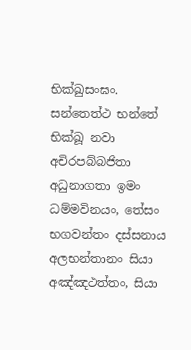භික්ඛුසංඝං. සන්තෙත්ථ භන්තේ භික්ඛූ නවා අචිරපබ්බජිතා අධුනාගතා ඉමං ධම්මවිනයං, තේසං භගවන්තං දස්සනාය අලභන්තානං සියා අඤ්ඤථත්තං, සියා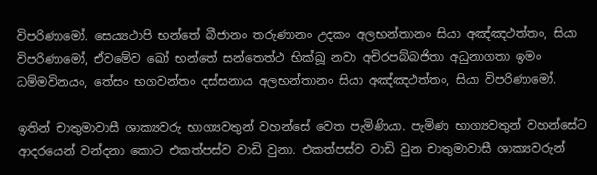විපරිණාමෝ. සෙය්‍යථාපි භන්තේ බීජානං තරුණානං උදකං අලභන්තානං සියා අඤ්ඤථත්තං, සියා විපරිණාමෝ, ඒවමේව ඛෝ භන්තේ සන්තෙත්ථ භික්ඛූ නවා අචිරපබ්බජිතා අධුනාගතා ඉමං ධම්මවිනයං, තේසං භගවන්තං දස්සනාය අලභන්තානං සියා අඤ්ඤථත්තං, සියා විපරිණාමෝ.

ඉතින් චාතුමාවාසී ශාක්‍යවරු භාග්‍යවතුන් වහන්සේ වෙත පැමිණියා. පැමිණ භාග්‍යවතුන් වහන්සේට ආදරයෙන් වන්දනා කොට එකත්පස්ව වාඩි වුනා. එකත්පස්ව වාඩි වුන චාතුමාවාසී ශාක්‍යවරුන්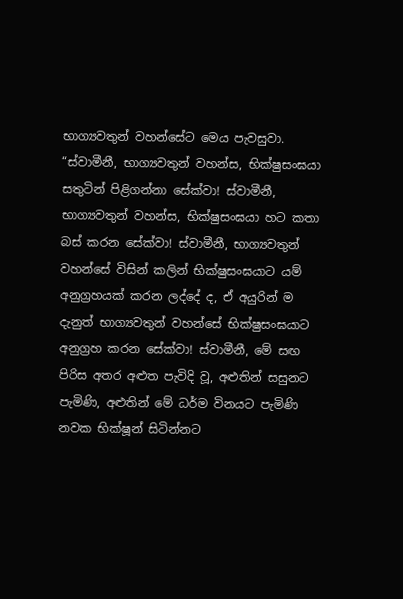භාග්‍යවතුන් වහන්සේට මෙය පැවසුවා. “ස්වාමීනී, භාග්‍යවතුන් වහන්ස, භික්ෂුසංඝයා සතුටින් පිළිගන්නා සේක්වා! ස්වාමීනී, භාග්‍යවතුන් වහන්ස, භික්ෂුසංඝයා හට කතා බස් කරන සේක්වා! ස්වාමීනී, භාග්‍යවතුන් වහන්සේ විසින් කලින් භික්ෂුසංඝයාට යම් අනුග්‍රහයක් කරන ලද්දේ ද, ඒ අයුරින් ම දැනුත් භාග්‍යවතුන් වහන්සේ භික්ෂුසංඝයාට අනුග්‍රහ කරන සේක්වා! ස්වාමීනී, මේ සඟ පිරිස අතර අළුත පැවිදි වූ, අළුතින් සසුනට පැමිණි, අළුතින් මේ ධර්ම විනයට පැමිණි නවක භික්ෂූන් සිටින්නට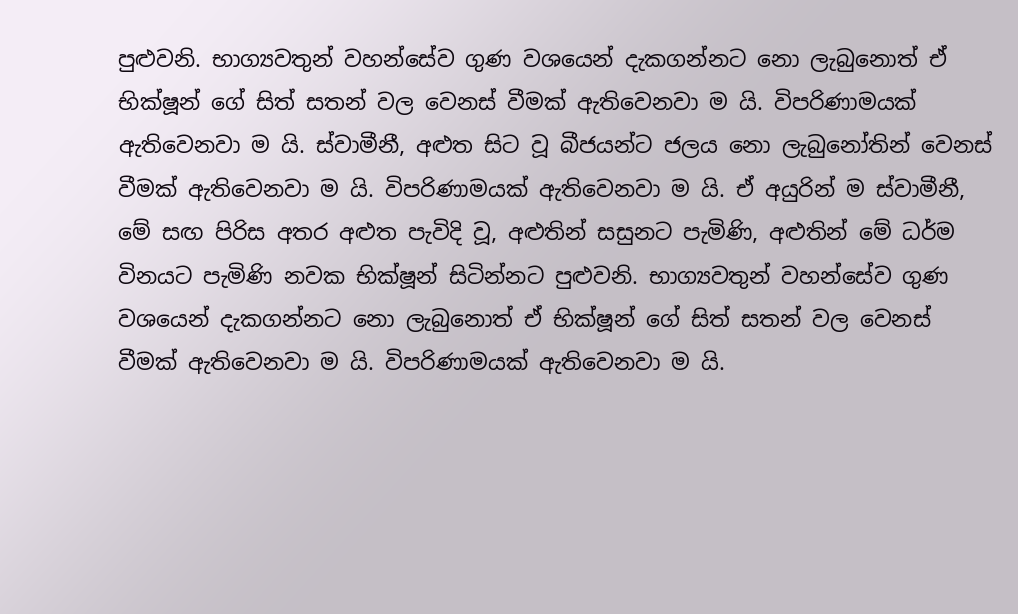පුළුවනි. භාග්‍යවතුන් වහන්සේව ගුණ වශයෙන් දැකගන්නට නො ලැබුනොත් ඒ භික්ෂූන් ගේ සිත් සතන් වල වෙනස් වීමක් ඇතිවෙනවා ම යි. විපරිණාමයක් ඇතිවෙනවා ම යි. ස්වාමීනී, අළුත සිට වූ බීජයන්ට ජලය නො ලැබුනෝතින් වෙනස් වීමක් ඇතිවෙනවා ම යි. විපරිණාමයක් ඇතිවෙනවා ම යි. ඒ අයුරින් ම ස්වාමීනී, මේ සඟ පිරිස අතර අළුත පැවිදි වූ, අළුතින් සසුනට පැමිණි, අළුතින් මේ ධර්ම විනයට පැමිණි නවක භික්ෂූන් සිටින්නට පුළුවනි. භාග්‍යවතුන් වහන්සේව ගුණ වශයෙන් දැකගන්නට නො ලැබුනොත් ඒ භික්ෂූන් ගේ සිත් සතන් වල වෙනස් වීමක් ඇතිවෙනවා ම යි. විපරිණාමයක් ඇතිවෙනවා ම යි.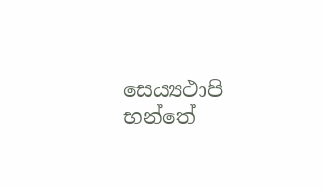සෙය්‍යථාපි භන්තේ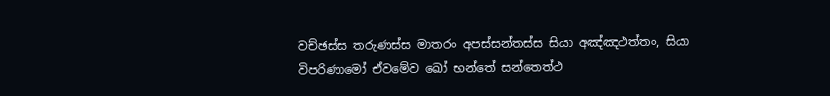වච්ඡස්ස තරුණස්ස මාතරං අපස්සන්තස්ස සියා අඤ්ඤථත්තං, සියා විපරිණාමෝ ඒවමේව ඛෝ භන්තේ සන්තෙත්ථ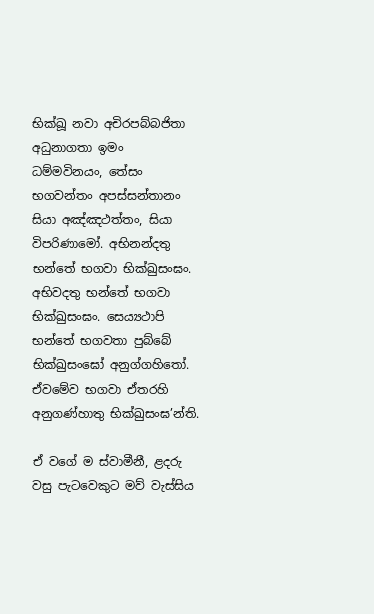භික්ඛූ නවා අචිරපබ්බජිතා අධුනාගතා ඉමං ධම්මවිනයං, තේසං භගවන්තං අපස්සන්තානං සියා අඤ්ඤථත්තං, සියා විපරිණාමෝ. අභිනන්දතු භන්තේ භගවා භික්ඛුසංඝං. අභිවදතු භන්තේ භගවා භික්ඛුසංඝං. සෙය්‍යථාපි භන්තේ භගවතා පුබ්බේ භික්ඛුසංඝෝ අනුග්ගහිතෝ. ඒවමේව භගවා ඒතරහි අනුගණ්හාතු භික්ඛුසංඝ’න්ති.

ඒ වගේ ම ස්වාමීනී, ළදරු වසු පැටවෙකුට මව් වැස්සිය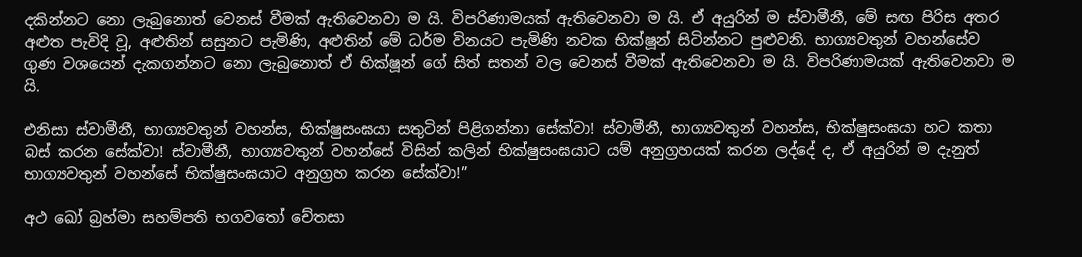දකින්නට නො ලැබුනොත් වෙනස් වීමක් ඇතිවෙනවා ම යි. විපරිණාමයක් ඇතිවෙනවා ම යි. ඒ අයුරින් ම ස්වාමීනී, මේ සඟ පිරිස අතර අළුත පැවිදි වූ, අළුතින් සසුනට පැමිණි, අළුතින් මේ ධර්ම විනයට පැමිණි නවක භික්ෂූන් සිටින්නට පුළුවනි. භාග්‍යවතුන් වහන්සේව ගුණ වශයෙන් දැකගන්නට නො ලැබුනොත් ඒ භික්ෂූන් ගේ සිත් සතන් වල වෙනස් වීමක් ඇතිවෙනවා ම යි. විපරිණාමයක් ඇතිවෙනවා ම යි.

එනිසා ස්වාමීනී, භාග්‍යවතුන් වහන්ස, භික්ෂුසංඝයා සතුටින් පිළිගන්නා සේක්වා! ස්වාමීනී, භාග්‍යවතුන් වහන්ස, භික්ෂුසංඝයා හට කතා බස් කරන සේක්වා! ස්වාමීනී, භාග්‍යවතුන් වහන්සේ විසින් කලින් භික්ෂුසංඝයාට යම් අනුග්‍රහයක් කරන ලද්දේ ද, ඒ අයුරින් ම දැනුත් භාග්‍යවතුන් වහන්සේ භික්ෂුසංඝයාට අනුග්‍රහ කරන සේක්වා!”

අථ ඛෝ බ්‍රහ්මා සහම්පති භගවතෝ චේතසා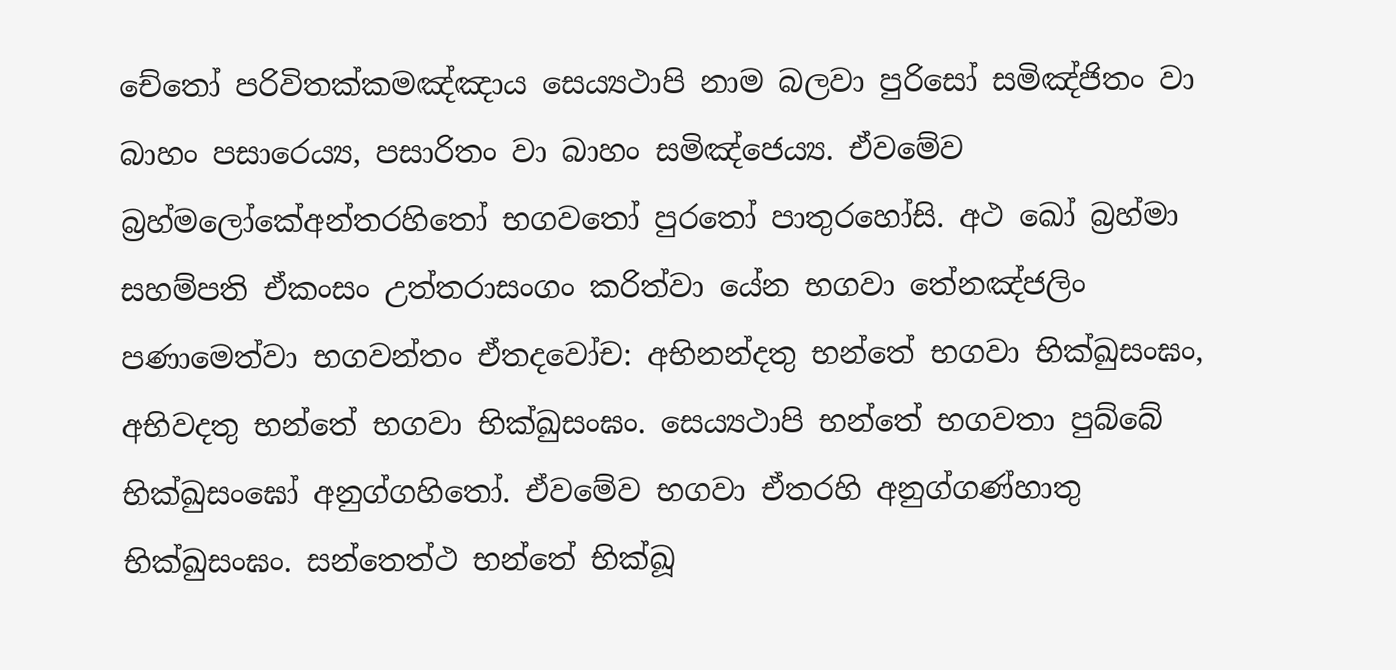චේතෝ පරිවිතක්කමඤ්ඤාය සෙය්‍යථාපි නාම බලවා පුරිසෝ සමිඤ්ජිතං වා බාහං පසාරෙය්‍ය, පසාරිතං වා බාහං සමිඤ්ජෙය්‍ය. ඒවමේව බ්‍රහ්මලෝකේඅන්තරහිතෝ භගවතෝ පුරතෝ පාතුරහෝසි. අථ ඛෝ බ්‍රහ්මා සහම්පති ඒකංසං උත්තරාසංගං කරිත්වා යේන භගවා තේනඤ්ජලිං පණාමෙත්වා භගවන්තං ඒතදවෝච: අභිනන්දතු භන්තේ භගවා භික්ඛුසංඝං, අභිවදතු භන්තේ භගවා භික්ඛුසංඝං. සෙය්‍යථාපි භන්තේ භගවතා පුබ්බේ භික්ඛුසංඝෝ අනුග්ගහිතෝ. ඒවමේව භගවා ඒතරහි අනුග්ගණ්හාතු භික්ඛුසංඝං. සන්තෙත්ථ භන්තේ භික්ඛූ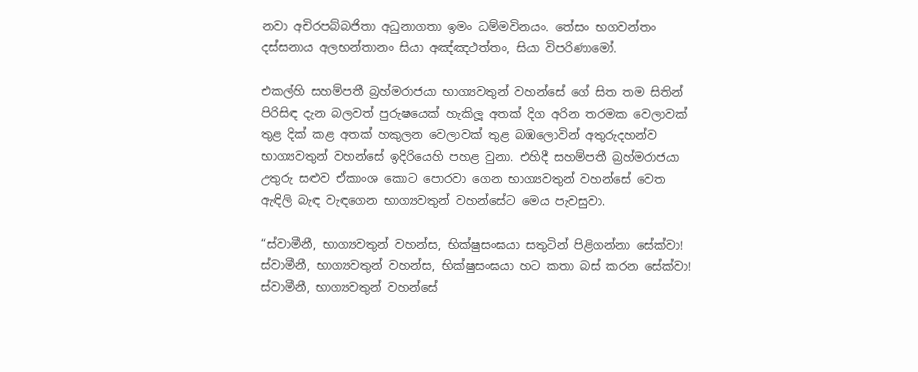නවා අචිරපබ්බජිතා අධුනාගතා ඉමං ධම්මවිනයං. තේසං භගවන්තං දස්සනාය අලභන්තානං සියා අඤ්ඤථත්තං, සියා විපරිණාමෝ.

එකල්හි සහම්පතී බ්‍රහ්මරාජයා භාග්‍යවතුන් වහන්සේ ගේ සිත තම සිතින් පිරිසිඳ දැන බලවත් පුරුෂයෙක් හැකිලූ අතක් දිග අරින තරමක වෙලාවක් තුළ දික් කළ අතක් හකුලන වෙලාවක් තුළ බඹලොවින් අතුරුදහන්ව භාග්‍යවතුන් වහන්සේ ඉදිරියෙහි පහළ වුනා. එහිදී සහම්පතී බ්‍රහ්මරාජයා උතුරු සළුව ඒකාංශ කොට පොරවා ගෙන භාග්‍යවතුන් වහන්සේ වෙත ඇඳිලි බැඳ වැඳගෙන භාග්‍යවතුන් වහන්සේට මෙය පැවසුවා.

“ස්වාමීනී, භාග්‍යවතුන් වහන්ස, භික්ෂුසංඝයා සතුටින් පිළිගන්නා සේක්වා! ස්වාමීනී, භාග්‍යවතුන් වහන්ස, භික්ෂුසංඝයා හට කතා බස් කරන සේක්වා! ස්වාමීනී, භාග්‍යවතුන් වහන්සේ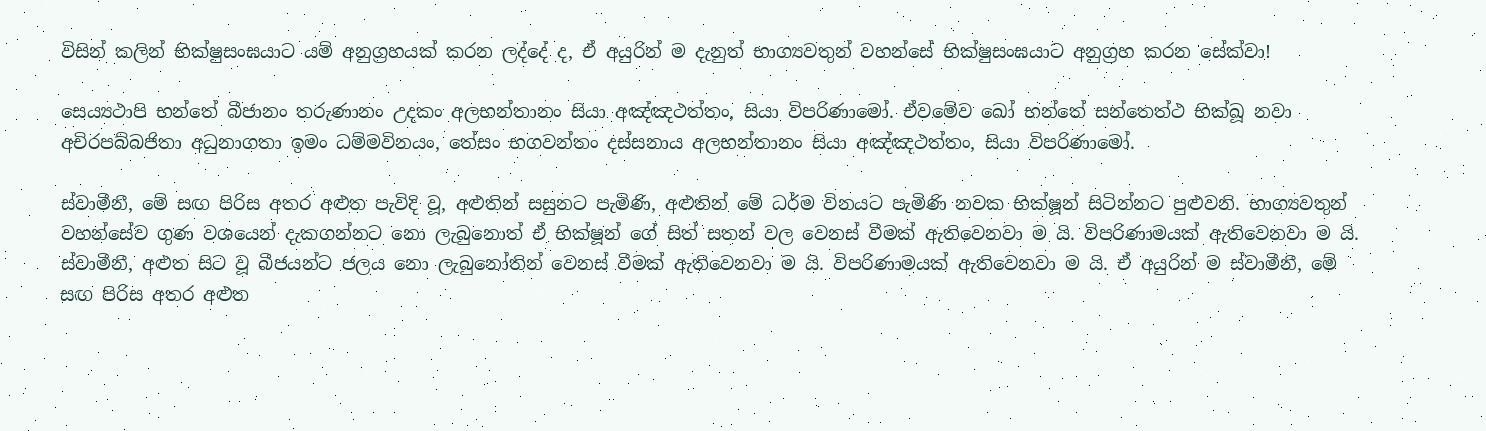විසින් කලින් භික්ෂුසංඝයාට යම් අනුග්‍රහයක් කරන ලද්දේ ද, ඒ අයුරින් ම දැනුත් භාග්‍යවතුන් වහන්සේ භික්ෂුසංඝයාට අනුග්‍රහ කරන සේක්වා!

සෙය්‍යථාපි භන්තේ බීජානං තරුණානං උදකං අලභන්තානං සියා අඤ්ඤථත්තං, සියා විපරිණාමෝ. ඒවමේව ඛෝ භන්තේ සන්තෙත්ථ භික්ඛූ නවා අචිරපබ්බජිතා අධුනාගතා ඉමං ධම්මවිනයං, තේසං භගවන්තං දස්සනාය අලභන්තානං සියා අඤ්ඤථත්තං, සියා විපරිණාමෝ.

ස්වාමීනී, මේ සඟ පිරිස අතර අළුත පැවිදි වූ, අළුතින් සසුනට පැමිණි, අළුතින් මේ ධර්ම විනයට පැමිණි නවක භික්ෂූන් සිටින්නට පුළුවනි. භාග්‍යවතුන් වහන්සේව ගුණ වශයෙන් දැකගන්නට නො ලැබුනොත් ඒ භික්ෂූන් ගේ සිත් සතන් වල වෙනස් වීමක් ඇතිවෙනවා ම යි. විපරිණාමයක් ඇතිවෙනවා ම යි. ස්වාමීනී, අළුත සිට වූ බීජයන්ට ජලය නො ලැබුනෝතින් වෙනස් වීමක් ඇතිවෙනවා ම යි. විපරිණාමයක් ඇතිවෙනවා ම යි. ඒ අයුරින් ම ස්වාමීනී, මේ සඟ පිරිස අතර අළුත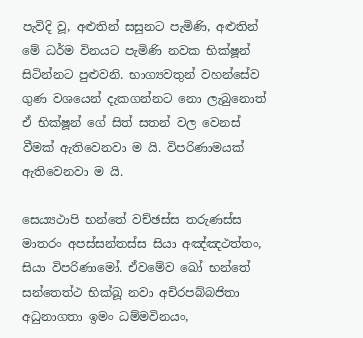පැවිදි වූ, අළුතින් සසුනට පැමිණි, අළුතින් මේ ධර්ම විනයට පැමිණි නවක භික්ෂූන් සිටින්නට පුළුවනි. භාග්‍යවතුන් වහන්සේව ගුණ වශයෙන් දැකගන්නට නො ලැබුනොත් ඒ භික්ෂූන් ගේ සිත් සතන් වල වෙනස් වීමක් ඇතිවෙනවා ම යි. විපරිණාමයක් ඇතිවෙනවා ම යි.

සෙය්‍යථාපි භන්තේ වච්ඡස්ස තරුණස්ස මාතරං අපස්සන්තස්ස සියා අඤ්ඤථත්තං, සියා විපරිණාමෝ. ඒවමේව ඛෝ භන්තේ සන්තෙත්ථ භික්ඛූ නවා අචිරපබ්බජිතා අධුනාගතා ඉමං ධම්මවිනයං,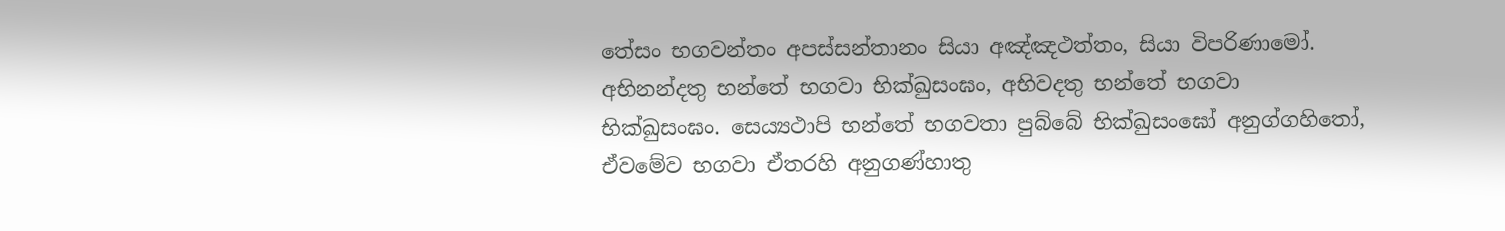තේසං භගවන්තං අපස්සන්තානං සියා අඤ්ඤථත්තං, සියා විපරිණාමෝ. අභිනන්දතු භන්තේ භගවා භික්ඛුසංඝං, අභිවදතු භන්තේ භගවා භික්ඛුසංඝං. සෙය්‍යථාපි භන්තේ භගවතා පුබ්බේ භික්ඛුසංඝෝ අනුග්ගහිතෝ, ඒවමේව භගවා ඒතරහි අනුගණ්හාතු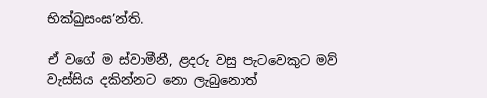භික්ඛුසංඝ’න්ති.

ඒ වගේ ම ස්වාමීනී, ළදරු වසු පැටවෙකුට මව් වැස්සිය දකින්නට නො ලැබුනොත්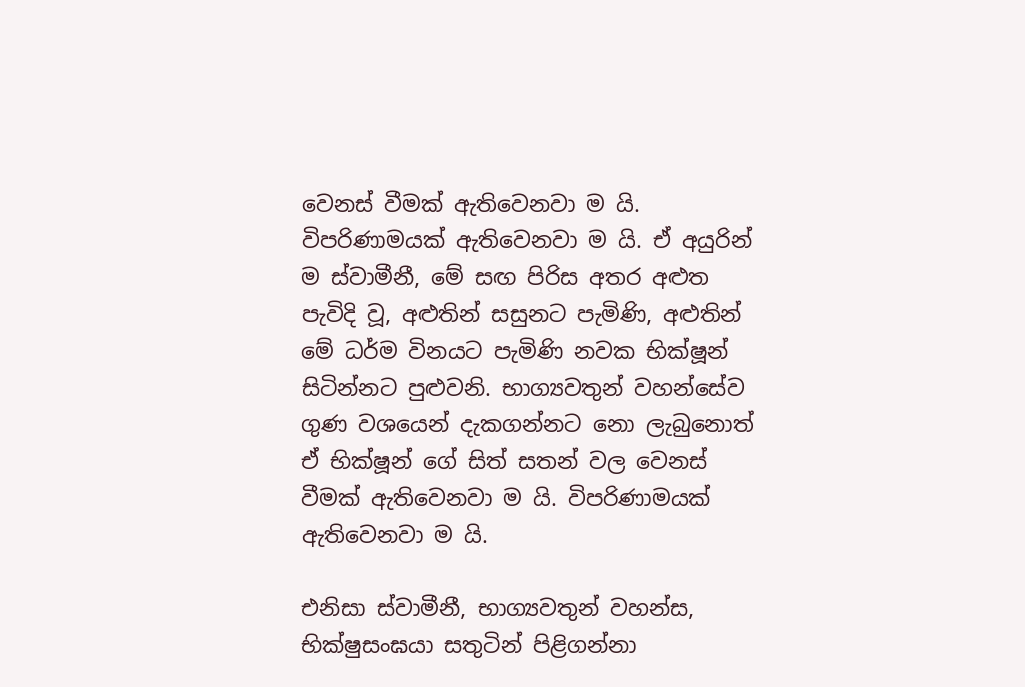වෙනස් වීමක් ඇතිවෙනවා ම යි. විපරිණාමයක් ඇතිවෙනවා ම යි. ඒ අයුරින් ම ස්වාමීනී, මේ සඟ පිරිස අතර අළුත පැවිදි වූ, අළුතින් සසුනට පැමිණි, අළුතින් මේ ධර්ම විනයට පැමිණි නවක භික්ෂූන් සිටින්නට පුළුවනි. භාග්‍යවතුන් වහන්සේව ගුණ වශයෙන් දැකගන්නට නො ලැබුනොත් ඒ භික්ෂූන් ගේ සිත් සතන් වල වෙනස් වීමක් ඇතිවෙනවා ම යි. විපරිණාමයක් ඇතිවෙනවා ම යි.

එනිසා ස්වාමීනී, භාග්‍යවතුන් වහන්ස, භික්ෂුසංඝයා සතුටින් පිළිගන්නා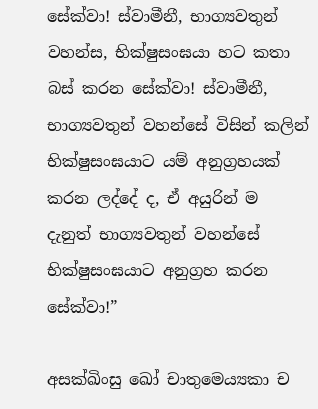සේක්වා! ස්වාමීනී, භාග්‍යවතුන් වහන්ස, භික්ෂුසංඝයා හට කතා බස් කරන සේක්වා! ස්වාමීනී, භාග්‍යවතුන් වහන්සේ විසින් කලින් භික්ෂුසංඝයාට යම් අනුග්‍රහයක් කරන ලද්දේ ද, ඒ අයුරින් ම දැනුත් භාග්‍යවතුන් වහන්සේ භික්ෂුසංඝයාට අනුග්‍රහ කරන සේක්වා!”

අසක්ඛිංසු ඛෝ චාතුමෙය්‍යකා ච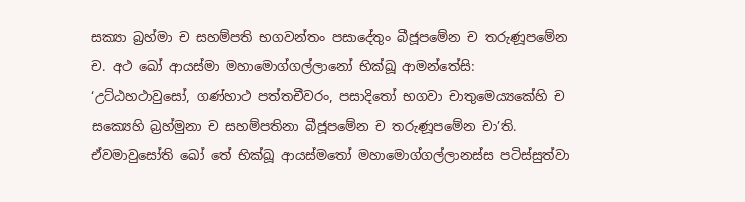සක්‍යා බ්‍රහ්මා ච සහම්පති භගවන්තං පසාදේතුං බීජූපමේන ච තරුණූපමේන ච. අථ ඛෝ ආයස්මා මහාමොග්ගල්ලානෝ භික්ඛූ ආමන්තේසි: ‘උට්ඨහථාවුසෝ, ගණ්හාථ පත්තචීවරං, පසාදිතෝ භගවා චාතුමෙය්‍යකේහි ච සක්‍යෙහි බ්‍රහ්මුනා ච සහම්පතිනා බීජූපමේන ච තරුණූපමේන චා’ති. ඒවමාවුසෝති ඛෝ තේ භික්ඛූ ආයස්මතෝ මහාමොග්ගල්ලානස්ස පටිස්සුත්වා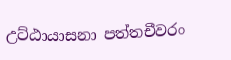උට්ඨායාසනා පත්තචීවරං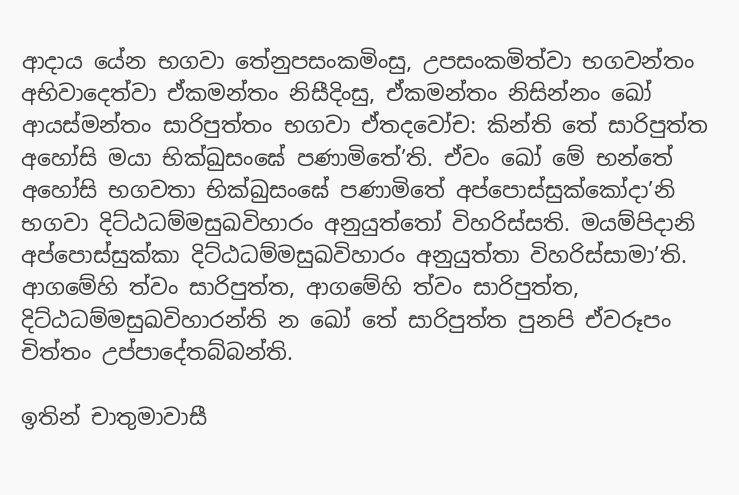ආදාය යේන භගවා තේනුපසංකමිංසු, උපසංකමිත්වා භගවන්තං අභිවාදෙත්වා ඒකමන්තං නිසීදිංසු, ඒකමන්තං නිසින්නං ඛෝ ආයස්මන්තං සාරිපුත්තං භගවා ඒතදවෝච: කින්ති තේ සාරිපුත්ත අහෝසි මයා භික්ඛුසංඝේ පණාමිතේ’ති. ඒවං ඛෝ මේ භන්තේ අහෝසි භගවතා භික්ඛුසංඝේ පණාමිතේ අප්පොස්සුක්කෝදා’නි භගවා දිට්ඨධම්මසුඛවිහාරං අනුයුත්තෝ විහරිස්සති. මයම්පිදානි අප්පොස්සුක්කා දිට්ඨධම්මසුඛවිහාරං අනුයුත්තා විහරිස්සාමා’ති. ආගමේහි ත්වං සාරිපුත්ත, ආගමේහි ත්වං සාරිපුත්ත, දිට්ඨධම්මසුඛවිහාරන්ති න ඛෝ තේ සාරිපුත්ත පුනපි ඒවරූපං චිත්තං උප්පාදේතබ්බන්ති.

ඉතින් චාතුමාවාසී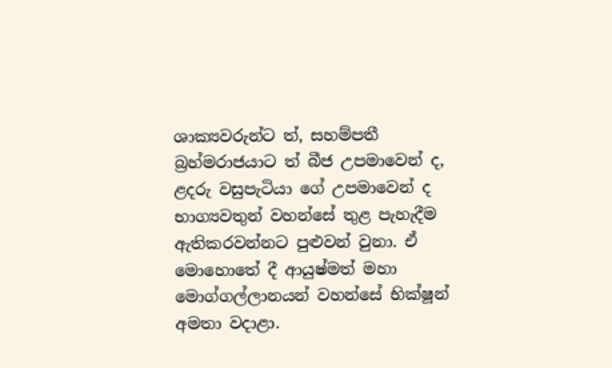ශාක්‍යවරුන්ට ත්, සහම්පතී බ්‍රහ්මරාජයාට ත් බීජ උපමාවෙන් ද, ළදරු වසුපැටියා ගේ උපමාවෙන් ද භාග්‍යවතුන් වහන්සේ තුළ පැහැදීම ඇතිකරවන්නට පුළුවන් වුනා. ඒ මොහොතේ දී ආයුෂ්මත් මහා මොග්ගල්ලානයන් වහන්සේ භික්ෂූන් අමතා වදාළා.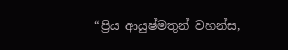“ප්‍රිය ආයුෂ්මතුන් වහන්ස,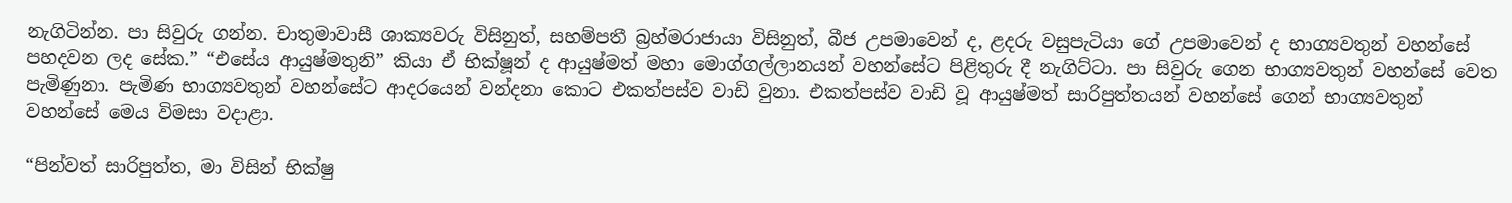නැගිටින්න. පා සිවුරු ගන්න. චාතුමාවාසී ශාක්‍යවරු විසිනුත්, සහම්පතී බ්‍රහ්මරාජායා විසිනුත්, බීජ උපමාවෙන් ද, ළදරු වසුපැටියා ගේ උපමාවෙන් ද භාග්‍යවතුන් වහන්සේ පහදවන ලද සේක.” “එසේය ආයුෂ්මතුනි” කියා ඒ භික්ෂූන් ද ආයුෂ්මත් මහා මොග්ගල්ලානයන් වහන්සේට පිළිතුරු දී නැගිට්ටා. පා සිවුරු ගෙන භාග්‍යවතුන් වහන්සේ වෙත පැමිණුනා. පැමිණ භාග්‍යවතුන් වහන්සේට ආදරයෙන් වන්දනා කොට එකත්පස්ව වාඩි වුනා. එකත්පස්ව වාඩි වූ ආයුෂ්මත් සාරිපුත්තයන් වහන්සේ ගෙන් භාග්‍යවතුන් වහන්සේ මෙය විමසා වදාළා.

“පින්වත් සාරිපුත්ත, මා විසින් භික්ෂු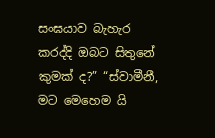සංඝයාව බැහැර කරද්දි ඔබට සිතුනේ කුමක් ද?” “ස්වාමීනී, මට මෙහෙම යි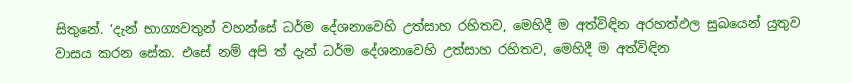සිතුනේ. ‘දැන් භාග්‍යවතුන් වහන්සේ ධර්ම දේශනාවෙහි උත්සාහ රහිතව, මෙහිදී ම අත්විඳින අරහත්ඵල සුඛයෙන් යුතුව වාසය කරන සේක. එසේ නම් අපි ත් දැන් ධර්ම දේශනාවෙහි උත්සාහ රහිතව, මෙහිදී ම අත්විඳින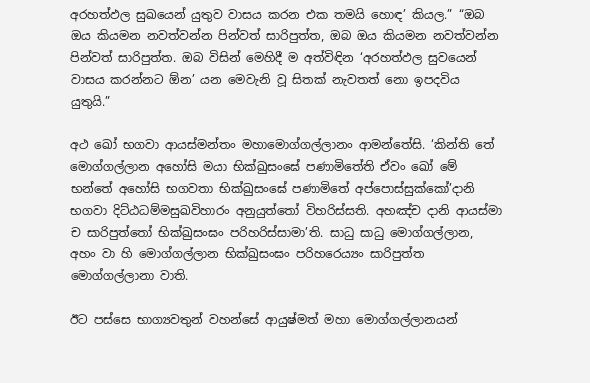අරහත්ඵල සුඛයෙන් යුතුව වාසය කරන එක තමයි හොඳ’ කියල.” “ඔබ ඔය කියමන නවත්වන්න පින්වත් සාරිපුත්ත, ඔබ ඔය කියමන නවත්වන්න පින්වත් සාරිපුත්ත. ඔබ විසින් මෙහිදී ම අත්විඳින ‘අරහත්ඵල සුවයෙන් වාසය කරන්නට ඕන’ යන මෙවැනි වූ සිතක් නැවතත් නො ඉපදවිය යුතුයි.”

අථ ඛෝ භගවා ආයස්මන්තං මහාමොග්ගල්ලානං ආමන්තේසි. ‘කින්ති තේ මොග්ගල්ලාන අහෝසි මයා භික්ඛුසංඝේ පණාමිතේති ඒවං ඛෝ මේ භන්තේ අහෝසි භගවතා භික්ඛුසංඝේ පණාමිතේ අප්පොස්සුක්කෝ’දානි භගවා දිට්ඨධම්මසුඛවිහාරං අනුයුත්තෝ විහරිස්සති. අහඤ්ච දානි ආයස්මා ච සාරිපුත්තෝ භික්ඛුසංඝං පරිහරිස්සාමා’ති. සාධු සාධු මොග්ගල්ලාන, අහං වා හි මොග්ගල්ලාන භික්ඛුසංඝං පරිහරෙය්‍යං සාරිපුත්ත මොග්ගල්ලානා වාති.

ඊට පස්සෙ භාග්‍යවතුන් වහන්සේ ආයුෂ්මත් මහා මොග්ගල්ලානයන්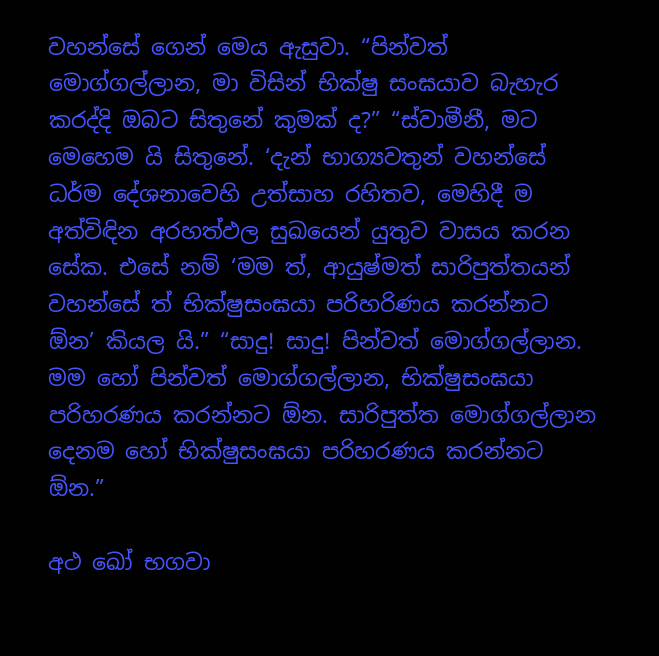වහන්සේ ගෙන් මෙය ඇසුවා. “පින්වත් මොග්ගල්ලාන, මා විසින් භික්ෂු සංඝයාව බැහැර කරද්දි ඔබට සිතුනේ කුමක් ද?” “ස්වාමීනී, මට මෙහෙම යි සිතුනේ. ‘දැන් භාග්‍යවතුන් වහන්සේ ධර්ම දේශනාවෙහි උත්සාහ රහිතව, මෙහිදී ම අත්විඳින අරහත්ඵල සුඛයෙන් යුතුව වාසය කරන සේක. එසේ නම් ‘මම ත්, ආයුෂ්මත් සාරිපුත්තයන් වහන්සේ ත් භික්ෂුසංඝයා පරිහරිණය කරන්නට ඕන’ කියල යි.” “සාදු! සාදු! පින්වත් මොග්ගල්ලාන. මම හෝ පින්වත් මොග්ගල්ලාන, භික්ෂුසංඝයා පරිහරණය කරන්නට ඕන. සාරිපුත්ත මොග්ගල්ලාන දෙනම හෝ භික්ෂුසංඝයා පරිහරණය කරන්නට ඕන.”

අථ ඛෝ භගවා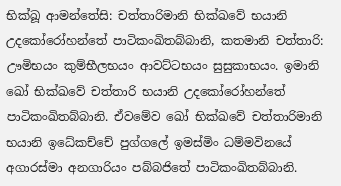භික්ඛූ ආමන්තේසි: චත්තාරිමානි භික්ඛවේ භයානි උදකෝරෝහන්තේ පාටිකංඛිතබ්බානි, කතමානි චත්තාරි: ඌමිභයං කුම්භීලභයං ආවට්ටභයං සුසුකාභයං. ඉමානි ඛෝ භික්ඛවේ චත්තාරි භයානි උදකෝරෝහන්තේ පාටිකංඛිතබ්බානි. ඒවමේව ඛෝ භික්ඛවේ චත්තාරිමානි භයානි ඉධේකච්චේ පුග්ගලේ ඉමස්මිං ධම්මවිනයේ අගාරස්මා අනගාරියං පබ්බජිතේ පාටිකංඛිතබ්බානි.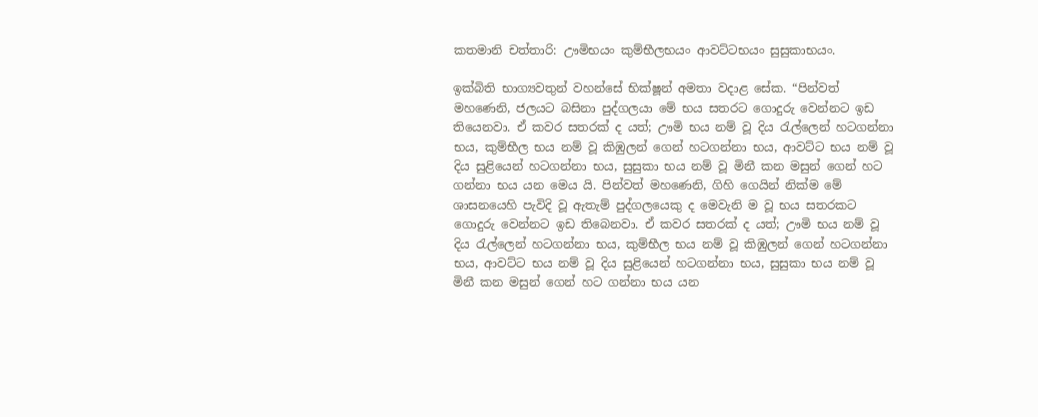කතමානි චත්තාරි: ඌමිභයං කුම්භීලභයං ආවට්ටභයං සුසුකාභයං.

ඉක්බිති භාග්‍යවතුන් වහන්සේ භික්ෂූන් අමතා වදාළ සේක. “පින්වත් මහණෙනි, ජලයට බසිනා පුද්ගලයා මේ භය සතරට ගොදුරු වෙන්නට ඉඩ තියෙනවා. ඒ කවර සතරක් ද යත්; ඌමි භය නම් වූ දිය රැල්ලෙන් හටගන්නා භය, කුම්භීල භය නම් වූ කිඹුලන් ගෙන් හටගන්නා භය, ආවට්ට භය නම් වූ දිය සුළියෙන් හටගන්නා භය, සුසුකා භය නම් වූ මිනී කන මසුන් ගෙන් හට ගන්නා භය යන මෙය යි. පින්වත් මහණෙනි, ගිහි ගෙයින් නික්ම මේ ශාසනයෙහි පැවිදි වූ ඇතැම් පුද්ගලයෙකු ද මෙවැනි ම වූ භය සතරකට ගොදුරු වෙන්නට ඉඩ තිබෙනවා. ඒ කවර සතරක් ද යත්; ඌමි භය නම් වූ දිය රැල්ලෙන් හටගන්නා භය, කුම්භීල භය නම් වූ කිඹුලන් ගෙන් හටගන්නා භය, ආවට්ට භය නම් වූ දිය සුළියෙන් හටගන්නා භය, සුසුකා භය නම් වූ මිනී කන මසුන් ගෙන් හට ගන්නා භය යන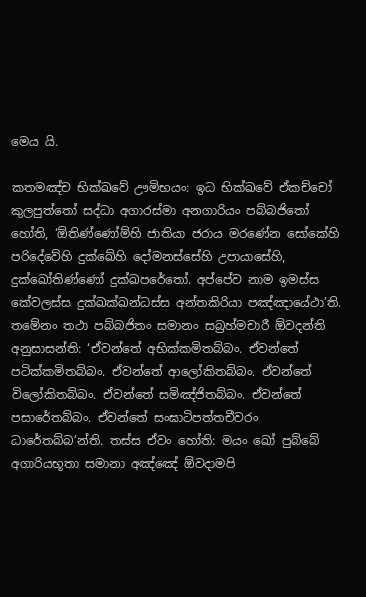මෙය යි.

කතමඤ්ච භික්ඛවේ ඌමිභයං: ඉධ භික්ඛවේ ඒකච්චෝ කුලපුත්තෝ සද්ධා අගාරස්මා අනගාරියං පබ්බජිතෝ හෝති, ‘ඕතිණ්ණෝම්හි ජාතියා ජරාය මරණේන සෝකේහි පරිදේවේහි දුක්ඛේහි දෝමනස්සේහි උපායාසේහි, දුක්ඛෝතිණ්ණෝ දුක්ඛපරේතෝ. අප්පේව නාම ඉමස්ස කේවලස්ස දුක්ඛක්ඛන්ධස්ස අන්තකිරියා පඤ්ඤායේථා’ති. තමේනං තථා පබ්බජිතං සමානං සබ්‍රහ්මචාරී ඕවදන්ති අනුසාසන්ති: ‘ඒවන්තේ අභික්කමිතබ්බං. ඒවන්තේ පටික්කමිතබ්බං. ඒවන්තේ ආලෝකිතබ්බං. ඒවන්තේ විලෝකිතබ්බං. ඒවන්තේ සමිඤ්ජිතබ්බං. ඒවන්තේ පසාරේතබ්බං. ඒවන්තේ සංඝාටිපත්තචීවරං ධාරේතබ්බ’න්ති. තස්ස ඒවං හෝති: මයං ඛෝ පුබ්බේ අගාරියභූතා සමානා අඤ්ඤේ ඕවදාමපි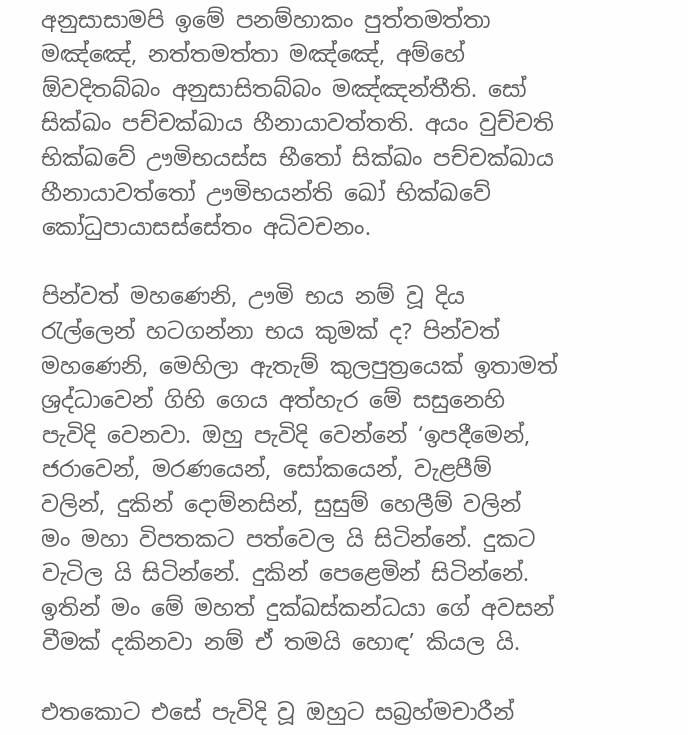අනුසාසාමපි ඉමේ පනම්හාකං පුත්තමත්තා මඤ්ඤේ, නත්තමත්තා මඤ්ඤේ, අම්හේ ඕවදිතබ්බං අනුසාසිතබ්බං මඤ්ඤන්තීති. සෝ සික්ඛං පච්චක්ඛාය හීනායාවත්තති. අයං වුච්චති භික්ඛවේ ඌමිභයස්ස භීතෝ සික්ඛං පච්චක්ඛාය හීනායාවත්තෝ ඌමිභයන්ති ඛෝ භික්ඛවේ කෝධුපායාසස්සේතං අධිවචනං.

පින්වත් මහණෙනි, ඌමි භය නම් වූ දිය රැල්ලෙන් හටගන්නා භය කුමක් ද? පින්වත් මහණෙනි, මෙහිලා ඇතැම් කුලපුත්‍රයෙක් ඉතාමත් ශ්‍රද්ධාවෙන් ගිහි ගෙය අත්හැර මේ සසුනෙහි පැවිදි වෙනවා. ඔහු පැවිදි වෙන්නේ ‘ඉපදීමෙන්, ජරාවෙන්, මරණයෙන්, සෝකයෙන්, වැළපීම් වලින්, දුකින් දොම්නසින්, සුසුම් හෙලීම් වලින් මං මහා විපතකට පත්වෙල යි සිටින්නේ. දුකට වැටිල යි සිටින්නේ. දුකින් පෙළෙමින් සිටින්නේ. ඉතින් මං මේ මහත් දුක්ඛස්කන්ධයා ගේ අවසන් වීමක් දකිනවා නම් ඒ තමයි හොඳ’ කියල යි.

එතකොට එසේ පැවිදි වූ ඔහුට සබ්‍රහ්මචාරීන්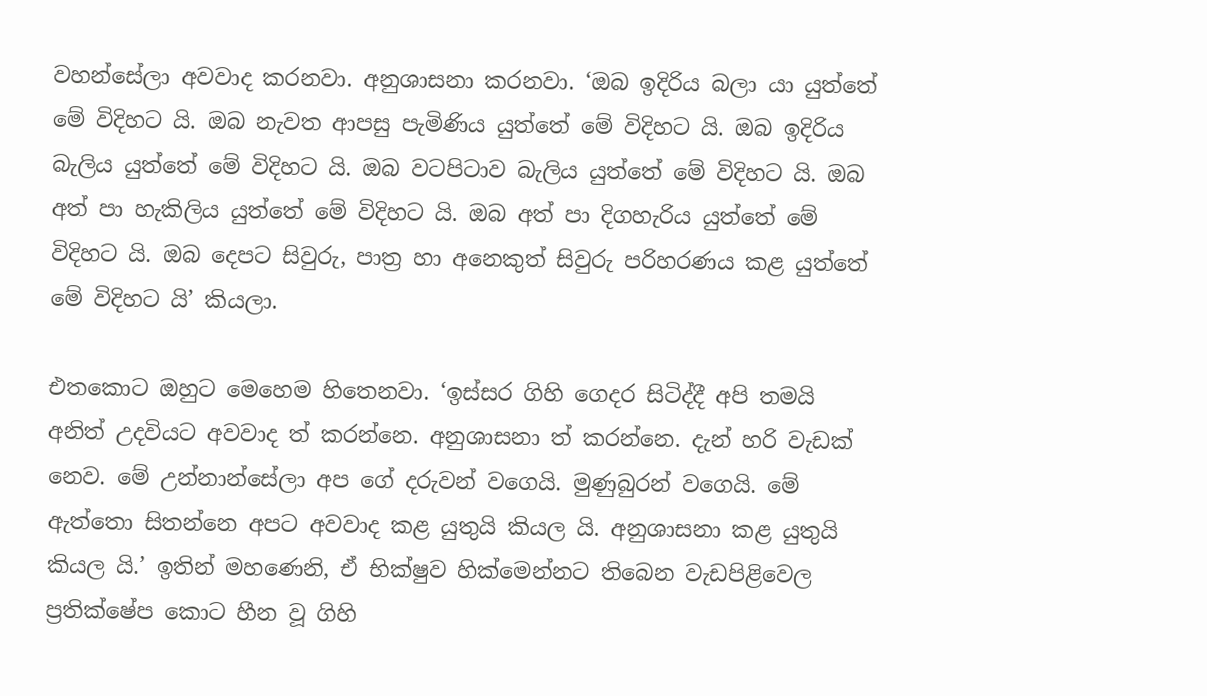වහන්සේලා අවවාද කරනවා. අනුශාසනා කරනවා. ‘ඔබ ඉදිරිය බලා යා යුත්තේ මේ විදිහට යි. ඔබ නැවත ආපසු පැමිණිය යුත්තේ මේ විදිහට යි. ඔබ ඉදිරිය බැලිය යුත්තේ මේ විදිහට යි. ඔබ වටපිටාව බැලිය යුත්තේ මේ විදිහට යි. ඔබ අත් පා හැකිලිය යුත්තේ මේ විදිහට යි. ඔබ අත් පා දිගහැරිය යුත්තේ මේ විදිහට යි. ඔබ දෙපට සිවුරු, පාත්‍ර හා අනෙකුත් සිවුරු පරිහරණය කළ යුත්තේ මේ විදිහට යි’ කියලා.

එතකොට ඔහුට මෙහෙම හිතෙනවා. ‘ඉස්සර ගිහි ගෙදර සිටිද්දී අපි තමයි අනිත් උදවියට අවවාද ත් කරන්නෙ. අනුශාසනා ත් කරන්නෙ. දැන් හරි වැඩක් නෙව. මේ උන්නාන්සේලා අප ගේ දරුවන් වගෙයි. මුණුබුරන් වගෙයි. මේ ඇත්තො සිතන්නෙ අපට අවවාද කළ යුතුයි කියල යි. අනුශාසනා කළ යුතුයි කියල යි.’ ඉතින් මහණෙනි, ඒ භික්ෂුව හික්මෙන්නට තිබෙන වැඩපිළිවෙල ප්‍රතික්ෂේප කොට හීන වූ ගිහි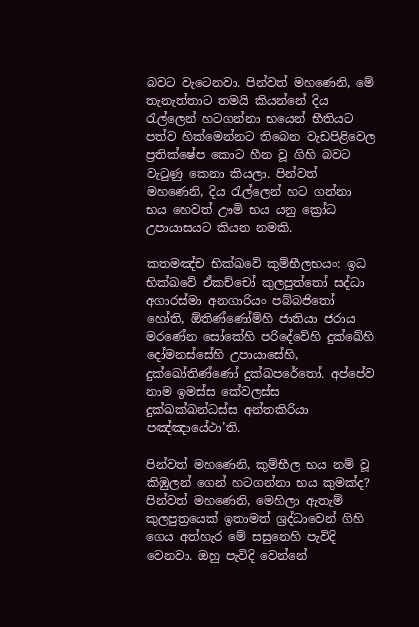බවට වැටෙනවා. පින්වත් මහණෙනි, මේ තැනැත්තාට තමයි කියන්නේ දිය රැල්ලෙන් හටගන්නා භයෙන් භීතියට පත්ව හික්මෙන්නට තිබෙන වැඩපිළිවෙල ප්‍රතික්ෂේප කොට හීන වූ ගිහි බවට වැටුණු කෙනා කියලා. පින්වත් මහණෙනි, දිය රැල්ලෙන් හට ගන්නා භය හෙවත් ඌමි භය යනු ක්‍රෝධ උපායාසයට කියන නමකි.

කතමඤ්ච භික්ඛවේ කුම්භීලභයං: ඉධ භික්ඛවේ ඒකච්චෝ කුලපුත්තෝ සද්ධා අගාරස්මා අනගාරියං පබ්බජිතෝ හෝති, ඕතිණ්ණෝම්හි ජාතියා ජරාය මරණේන සෝකේහි පරිදේවේහි දුක්ඛේහි දෝමනස්සේහි උපායාසේහි, දුක්ඛෝතිණ්ණෝ දුක්ඛපරේතෝ. අප්පේව නාම ඉමස්ස කේවලස්ස දුක්ඛක්ඛන්ධස්ස අන්තකිරියා පඤ්ඤායේථා’ති.

පින්වත් මහණෙනි, කුම්භීල භය නම් වූ කිඹුලන් ගෙන් හටගන්නා භය කුමක්ද? පින්වත් මහණෙනි, මෙහිලා ඇතැම් කුලපුත්‍රයෙක් ඉතාමත් ශ්‍රද්ධාවෙන් ගිහි ගෙය අත්හැර මේ සසුනෙහි පැවිදි වෙනවා. ඔහු පැවිදි වෙන්නේ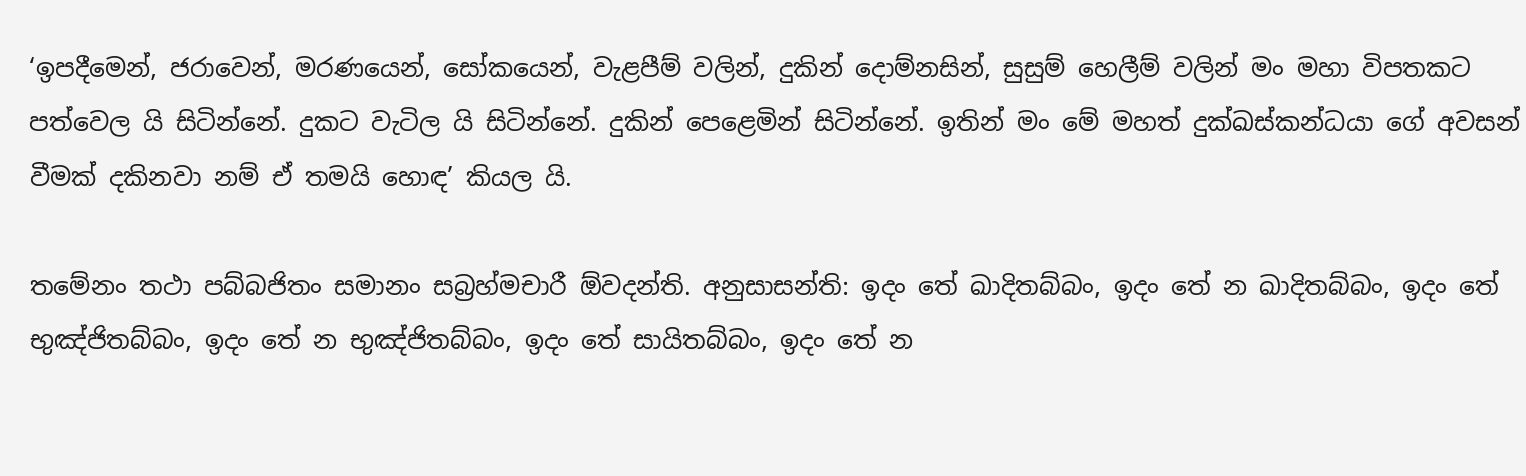‘ඉපදීමෙන්, ජරාවෙන්, මරණයෙන්, සෝකයෙන්, වැළපීම් වලින්, දුකින් දොම්නසින්, සුසුම් හෙලීම් වලින් මං මහා විපතකට පත්වෙල යි සිටින්නේ. දුකට වැටිල යි සිටින්නේ. දුකින් පෙළෙමින් සිටින්නේ. ඉතින් මං මේ මහත් දුක්ඛස්කන්ධයා ගේ අවසන් වීමක් දකිනවා නම් ඒ තමයි හොඳ’ කියල යි.

තමේනං තථා පබ්බජිතං සමානං සබ්‍රහ්මචාරී ඕවදන්ති. අනුසාසන්ති: ඉදං තේ ඛාදිතබ්බං, ඉදං තේ න ඛාදිතබ්බං, ඉදං තේ භුඤ්ජිතබ්බං, ඉදං තේ න භුඤ්ජිතබ්බං, ඉදං තේ සායිතබ්බං, ඉදං තේ න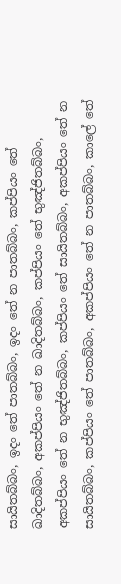සායිතබ්බං, ඉදං තේ පාතබ්බං, ඉදං තේ න පාතබ්බං, කප්පියං තේ ඛාදිතබ්බං, අකප්පියං තේ න ඛාදිතබ්බං, කප්පියං තේ භුඤ්ජිතබ්බං, අකප්පියං තේ න භුඤ්ජිතබ්බං, කප්පියං තේ සායිතබ්බං, අකප්පියං තේ න සායිතබ්බං, කප්පියං තේ පාතබ්බං, අකප්පියං තේ න පාතබ්බං, කාලේ තේ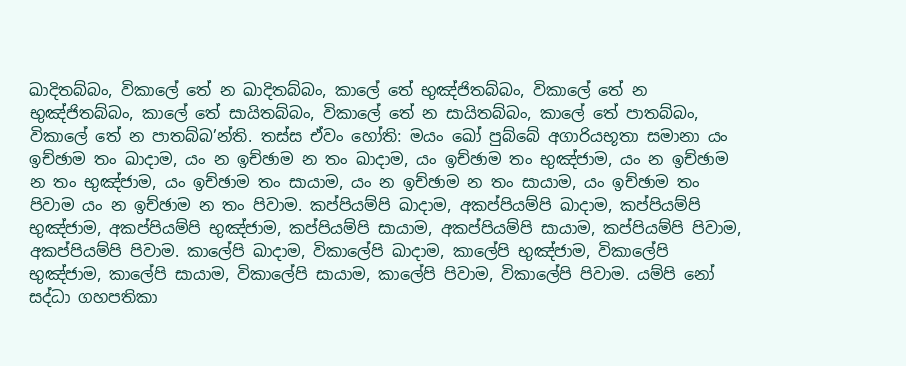ඛාදිතබ්බං, විකාලේ තේ න ඛාදිතබ්බං, කාලේ තේ භුඤ්ජිතබ්බං, විකාලේ තේ න භුඤ්ජිතබ්බං, කාලේ තේ සායිතබ්බං, විකාලේ තේ න සායිතබ්බං, කාලේ තේ පාතබ්බං, විකාලේ තේ න පාතබ්බ’න්ති. තස්ස ඒවං හෝති: මයං ඛෝ පුබ්බේ අගාරියභූතා සමානා යං ඉච්ඡාම තං ඛාදාම, යං න ඉච්ඡාම න තං ඛාදාම, යං ඉච්ඡාම තං භුඤ්ජාම, යං න ඉච්ඡාම න තං භුඤ්ජාම, යං ඉච්ඡාම තං සායාම, යං න ඉච්ඡාම න තං සායාම, යං ඉච්ඡාම තං පිවාම යං න ඉච්ඡාම න තං පිවාම. කප්පියම්පි ඛාදාම, අකප්පියම්පි ඛාදාම, කප්පියම්පි භුඤ්ජාම, අකප්පියම්පි භුඤ්ජාම, කප්පියම්පි සායාම, අකප්පියම්පි සායාම, කප්පියම්පි පිවාම, අකප්පියම්පි පිවාම. කාලේපි ඛාදාම, විකාලේපි ඛාදාම, කාලේපි භුඤ්ජාම, විකාලේපි භුඤ්ජාම, කාලේපි සායාම, විකාලේපි සායාම, කාලේපි පිවාම, විකාලේපි පිවාම. යම්පි නෝ සද්ධා ගහපතිකා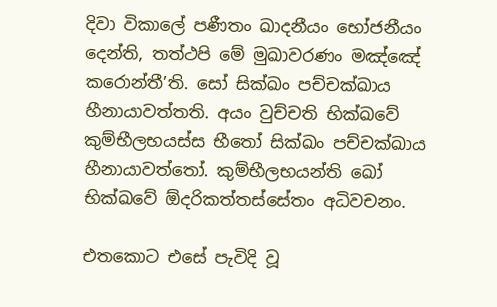දිවා විකාලේ පණීතං ඛාදනීයං භෝජනීයං දෙන්ති, තත්ථපි මේ මුඛාවරණං මඤ්ඤේ කරොන්තී’ති. සෝ සික්ඛං පච්චක්ඛාය හීනායාවත්තති. අයං වුච්චති භික්ඛවේ කුම්භීලභයස්ස භීතෝ සික්ඛං පච්චක්ඛාය හීනායාවත්තෝ. කුම්භීලභයන්ති ඛෝ භික්ඛවේ ඕදරිකත්තස්සේතං අධිවචනං.

එතකොට එසේ පැවිදි වූ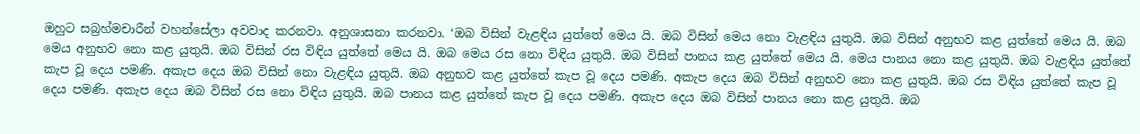ඔහුට සබ්‍රහ්මචාරීන් වහන්සේලා අවවාද කරනවා. අනුශාසනා කරනවා. ‘ඔබ විසින් වැළඳිය යුත්තේ මෙය යි. ඔබ විසින් මෙය නො වැළඳිය යුතුයි. ඔබ විසින් අනුභව කළ යුත්තේ මෙය යි. ඔබ මෙය අනුභව නො කළ යුතුයි. ඔබ විසින් රස විඳිය යුත්තේ මෙය යි. ඔබ මෙය රස නො විඳිය යුතුයි. ඔබ විසින් පානය කළ යුත්තේ මෙය යි. මෙය පානය නො කළ යුතුයි. ඔබ වැළඳිය යුත්තේ කැප වූ දෙය පමණි. අකැප දෙය ඔබ විසින් නො වැළඳිය යුතුයි. ඔබ අනුභව කළ යුත්තේ කැප වූ දෙය පමණි. අකැප දෙය ඔබ විසින් අනුභව නො කළ යුතුයි. ඔබ රස විඳිය යුත්තේ කැප වූ දෙය පමණි. අකැප දෙය ඔබ විසින් රස නො විඳිය යුතුයි. ඔබ පානය කළ යුත්තේ කැප වූ දෙය පමණි. අකැප දෙය ඔබ විසින් පානය නො කළ යුතුයි. ඔබ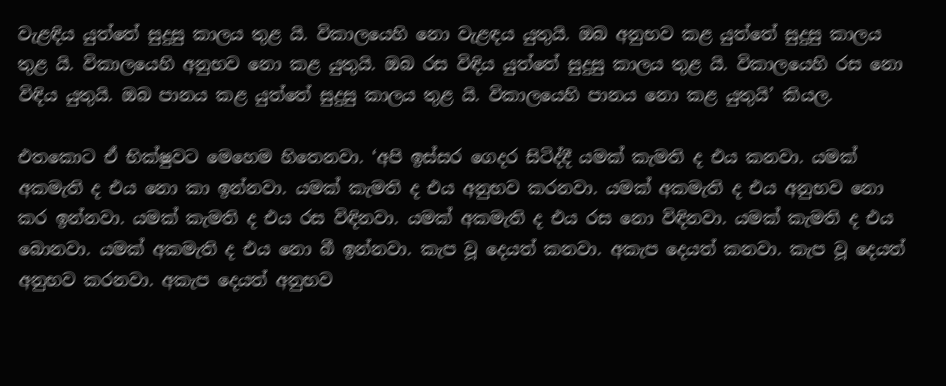වැළඳිය යුත්තේ සුදුසු කාලය තුළ යි. විකාලයෙහි නො වැළඳය යුතුයි. ඔබ අනුභව කළ යුත්තේ සුදුසු කාලය තුළ යි. විකාලයෙහි අනුභව නො කළ යුතුයි. ඔබ රස විඳිය යුත්තේ සුදුසු කාලය තුළ යි. විකාලයෙහි රස නො විඳිය යුතුයි. ඔබ පානය කළ යුත්තේ සුදුසු කාලය තුළ යි. විකාලයෙහි පානය නො කළ යුතුයි’ කියල.

එතකොට ඒ භික්ෂුවට මෙහෙම හිතෙනවා. ‘අපි ඉස්සර ගෙදර සිටිද්දී යමක් කැමති ද එය කනවා. යමක් අකමැති ද එය නො කා ඉන්නවා. යමක් කැමති ද එය අනුභව කරනවා. යමක් අකමැති ද එය අනුභව නො කර ඉන්නවා. යමක් කැමති ද එය රස විඳිනවා. යමක් අකමැති ද එය රස නො විඳිනවා. යමක් කැමති ද එය බොනවා. යමක් අකමැති ද එය නො බී ඉන්නවා. කැප වූ දෙයත් කනවා. අකැප දෙයත් කනවා. කැප වූ දෙයත් අනුභව කරනවා. අකැප දෙයත් අනුභව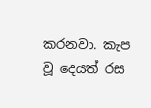කරනවා. කැප වූ දෙයත් රස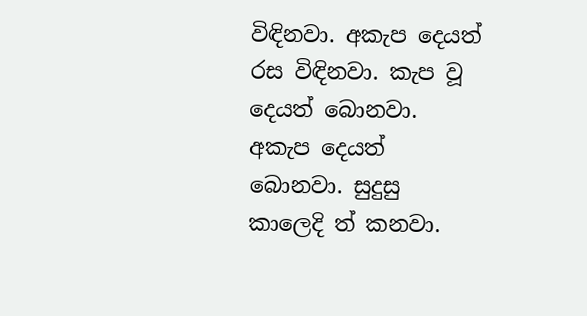විඳිනවා. අකැප දෙයත් රස විඳිනවා. කැප වූ දෙයත් බොනවා. අකැප දෙයත් බොනවා. සුදුසු කාලෙදි ත් කනවා.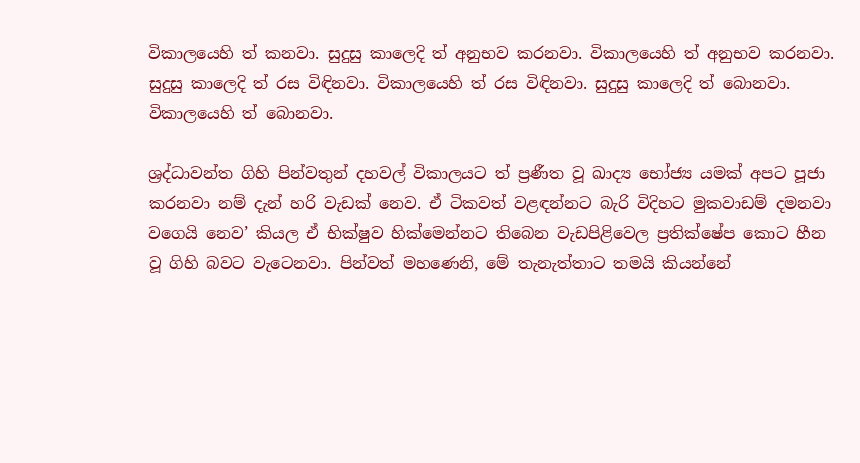විකාලයෙහි ත් කනවා. සුදුසු කාලෙදි ත් අනුභව කරනවා. විකාලයෙහි ත් අනුභව කරනවා. සුදුසු කාලෙදි ත් රස විඳිනවා. විකාලයෙහි ත් රස විඳිනවා. සුදුසු කාලෙදි ත් බොනවා. විකාලයෙහි ත් බොනවා.

ශ්‍රද්ධාවන්ත ගිහි පින්වතුන් දහවල් විකාලයට ත් ප්‍රණීත වූ ඛාද්‍ය භෝජ්‍ය යමක් අපට පූජා කරනවා නම් දැන් හරි වැඩක් නෙව. ඒ ටිකවත් වළඳන්නට බැරි විදිහට මුකවාඩම් දමනවා වගෙයි නෙව’ කියල ඒ භික්ෂුව හික්මෙන්නට තිබෙන වැඩපිළිවෙල ප්‍රතික්ෂේප කොට හීන වූ ගිහි බවට වැටෙනවා. පින්වත් මහණෙනි, මේ තැනැත්තාට තමයි කියන්නේ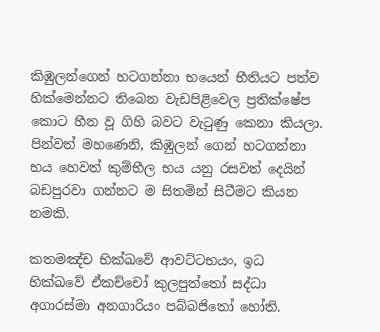කිඹුලන්ගෙන් හටගන්නා භයෙන් භීතියට පත්ව හික්මෙන්නට තිබෙන වැඩපිළිවෙල ප්‍රතික්ෂේප කොට හීන වූ ගිහි බවට වැටුණු කෙනා කියලා. පින්වත් මහණෙනි, කිඹුලන් ගෙන් හටගන්නා භය හෙවත් කුම්භීල භය යනු රසවත් දෙයින් බඩපුරවා ගන්නට ම සිතමින් සිටීමට කියන නමකි.

කතමඤ්ච භික්ඛවේ ආවට්ටභයං, ඉධ භික්ඛවේ ඒකච්චෝ කුලපුත්තෝ සද්ධා අගාරස්මා අනගාරියං පබ්බජිතෝ හෝති.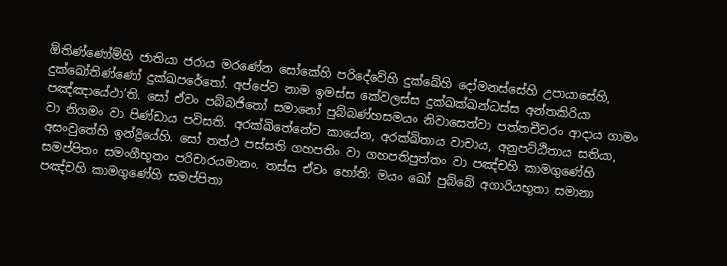ඕතිණ්ණෝම්හි ජාතියා ජරාය මරණේන සෝකේහි පරිදේවේහි දුක්ඛේහි දෝමනස්සේහි උපායාසේහි, දුක්ඛෝතිණ්ණෝ දුක්ඛපරේතෝ. අප්පේව නාම ඉමස්ස කේවලස්ස දුක්ඛක්ඛන්ධස්ස අන්තකිරියා පඤ්ඤායේථා’ති. සෝ ඒවං පබ්බජිතෝ සමානෝ පුබ්බණ්හසමයං නිවාසෙත්වා පත්තචීවරං ආදාය ගාමං වා නිගමං වා පිණ්ඩාය පවිසති. අරක්ඛිතේනේව කායේන, අරක්ඛිතාය වාචාය, අනුපට්ඨිතාය සතියා, අසංවුතේහි ඉන්ද්‍රියේහි. සෝ තත්ථ පස්සති ගහපතිං වා ගහපතිපුත්තං වා පඤ්චහි කාමගුණේහි සමප්පිතං සමංගීභූතං පරිචාරයමානං. තස්ස ඒවං හෝති: මයං ඛෝ පුබ්බේ අගාරියභූතා සමානා පඤ්චහි කාමගුණේහි සමප්පිතා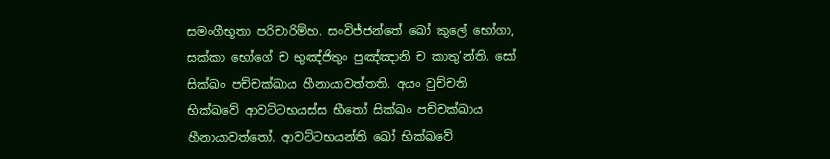සමංගීභූතා පරිචාරිම්හ. සංවිජ්ජන්තේ ඛෝ කුලේ භෝගා, සක්කා භෝගේ ච භුඤ්ජිතුං පුඤ්ඤානි ච කාතු’න්ති. සෝ සික්ඛං පච්චක්ඛාය හීනායාවත්තති. අයං වුච්චති භික්ඛවේ ආවට්ටභයස්ස භීතෝ සික්ඛං පච්චක්ඛාය හීනායාවත්තෝ. ආවට්ටභයන්ති ඛෝ භික්ඛවේ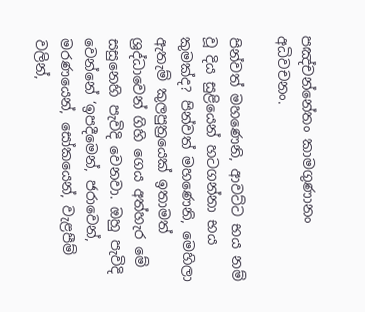පඤ්චන්නේතං කාමගුණානං අධිවචනං.

පින්වත් මහණෙනි, ආවට්ට භය නම් වූ දිය සුළියෙන් හටගන්නා භය කුමක්ද? පින්වත් මහණෙනි, මෙහිලා ඇතැම් කුලපුත්‍රයෙක් ඉතාමත් ශ්‍රද්ධාවෙන් ගිහි ගෙය අත්හැර මේ සසුනෙහි පැවිදි වෙනවා. ඔහු පැවිදි වෙන්නේ ‘ඉපදීමෙන්, ජරාවෙන්, මරණයෙන්, සෝකයෙන්, වැළපීම් වලින්,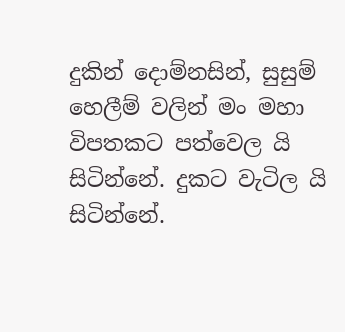දුකින් දොම්නසින්, සුසුම් හෙලීම් වලින් මං මහා විපතකට පත්වෙල යි සිටින්නේ. දුකට වැටිල යි සිටින්නේ.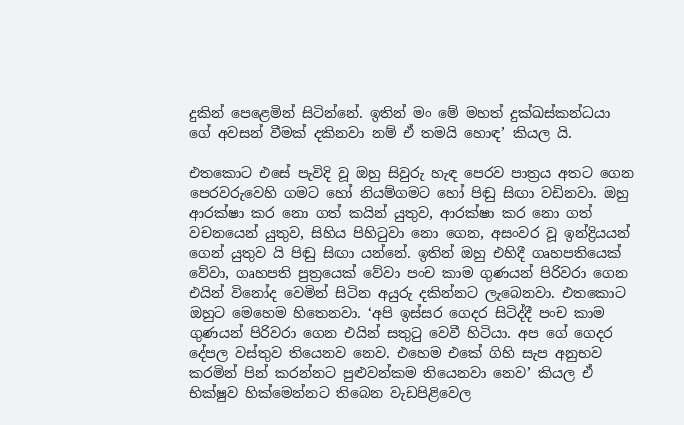දුකින් පෙළෙමින් සිටින්නේ. ඉතින් මං මේ මහත් දුක්ඛස්කන්ධයා ගේ අවසන් වීමක් දකිනවා නම් ඒ තමයි හොඳ’ කියල යි.

එතකොට එසේ පැවිදි වූ ඔහු සිවුරු හැඳ පෙරව පාත්‍රය අතට ගෙන පෙරවරුවෙහි ගමට හෝ නියම්ගමට හෝ පිඬු සිඟා වඩිනවා. ඔහු ආරක්ෂා කර නො ගත් කයින් යුතුව, ආරක්ෂා කර නො ගත් වචනයෙන් යුතුව, සිහිය පිහිටුවා නො ගෙන, අසංවර වූ ඉන්ද්‍රියයන් ගෙන් යුතුව යි පිඬු සිඟා යන්නේ. ඉතින් ඔහු එහිදී ගෘහපතියෙක් වේවා, ගෘහපති පුත්‍රයෙක් වේවා පංච කාම ගුණයන් පිරිවරා ගෙන එයින් විනෝද වෙමින් සිටින අයුරු දකින්නට ලැබෙනවා. එතකොට ඔහුට මෙහෙම හිතෙනවා. ‘අපි ඉස්සර ගෙදර සිටිද්දී පංච කාම ගුණයන් පිරිවරා ගෙන එයින් සතුටු වෙවී හිටියා. අප ගේ ගෙදර දේපල වස්තුව තියෙනව නෙව. එහෙම එකේ ගිහි සැප අනුභව කරමින් පින් කරන්නට පුළුවන්කම තියෙනවා නෙව’ කියල ඒ භික්ෂුව හික්මෙන්නට තිබෙන වැඩපිළිවෙල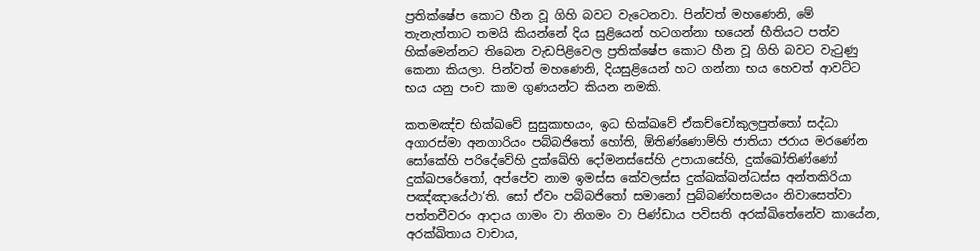ප්‍රතික්ෂේප කොට හීන වූ ගිහි බවට වැටෙනවා. පින්වත් මහණෙනි, මේ තැනැත්තාට තමයි කියන්නේ දිය සුළියෙන් හටගන්නා භයෙන් භීතියට පත්ව හික්මෙන්නට තිබෙන වැඩපිළිවෙල ප්‍රතික්ෂේප කොට හීන වූ ගිහි බවට වැටුණු කෙනා කියලා. පින්වත් මහණෙනි, දියසුළියෙන් හට ගන්නා භය හෙවත් ආවට්ට භය යනු පංච කාම ගුණයන්ට කියන නමකි.

කතමඤ්ච භික්ඛවේ සුසුකාභයං, ඉධ භික්ඛවේ ඒකච්චෝකුලපුත්තෝ සද්ධා අගාරස්මා අනගාරියං පබ්බජිතෝ හෝති, ඕතිණ්ණොම්හි ජාතියා ජරාය මරණේන සෝකේහි පරිදේවේහි දුක්ඛේහි දෝමනස්සේහි උපායාසේහි, දුක්ඛෝතිණ්ණෝ දුක්ඛපරේතෝ, අප්පේව නාම ඉමස්ස කේවලස්ස දුක්ඛක්ඛන්ධස්ස අන්තකිරියා පඤ්ඤායේථා’ති. සෝ ඒවං පබ්බජිතෝ සමානෝ පුබ්බණ්හසමයං නිවාසෙත්වා පත්තචීවරං ආදාය ගාමං වා නිගමං වා පිණ්ඩාය පවිසති අරක්ඛිතේනේව කායේන, අරක්ඛිතාය වාචාය,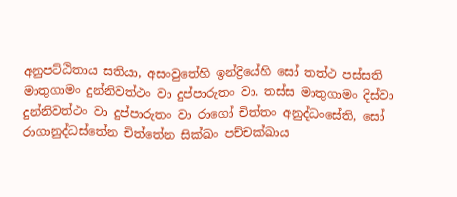අනුපට්ඨිතාය සතියා, අසංවුතේහි ඉන්ද්‍රියේහි සෝ තත්ථ පස්සති මාතුගාමං දුන්නිවත්ථං වා දුප්පාරුතං වා. තස්ස මාතුගාමං දිස්වා දුන්නිවත්ථං වා දුප්පාරුතං වා රාගෝ චිත්තං අනුද්ධංසේති, සෝ රාගානුද්ධස්තේන චිත්තේන සික්ඛං පච්චක්ඛාය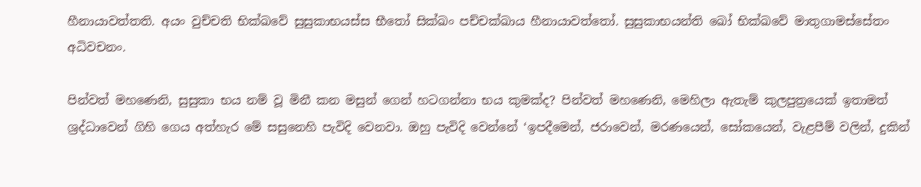හීනායාවත්තති. අයං වුච්චති භික්ඛවේ සුසුකාභයස්ස භීතෝ සික්ඛං පච්චක්ඛාය හීනායාවත්තෝ. සුසුකාභයන්ති ඛෝ භික්ඛවේ මාතුගාමස්සේතං අධිවචනං.

පින්වත් මහණෙනි, සුසුකා භය නම් වූ මිනී කන මසුන් ගෙන් හටගන්නා භය කුමක්ද? පින්වත් මහණෙනි, මෙහිලා ඇතැම් කුලපුත්‍රයෙක් ඉතාමත් ශ්‍රද්ධාවෙන් ගිහි ගෙය අත්හැර මේ සසුනෙහි පැවිදි වෙනවා. ඔහු පැවිදි වෙන්නේ ‘ඉපදීමෙන්, ජරාවෙන්, මරණයෙන්, සෝකයෙන්, වැළපීම් වලින්, දුකින්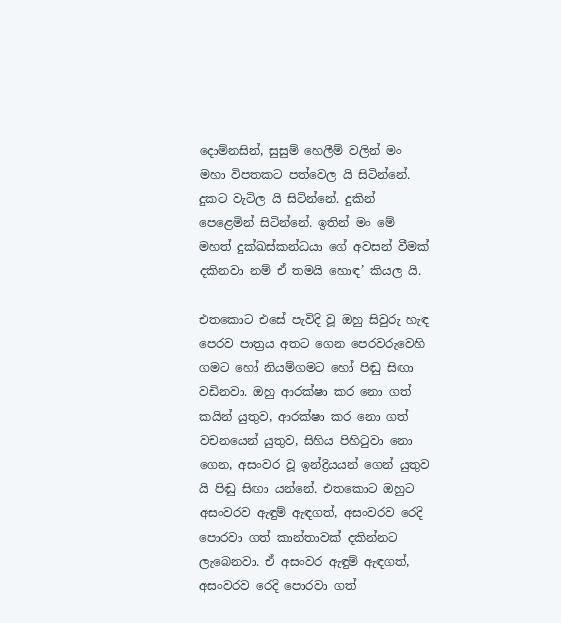දොම්නසින්, සුසුම් හෙලීම් වලින් මං මහා විපතකට පත්වෙල යි සිටින්නේ. දුකට වැටිල යි සිටින්නේ. දුකින් පෙළෙමින් සිටින්නේ. ඉතින් මං මේ මහත් දුක්ඛස්කන්ධයා ගේ අවසන් වීමක් දකිනවා නම් ඒ තමයි හොඳ’ කියල යි.

එතකොට එසේ පැවිදි වූ ඔහු සිවුරු හැඳ පෙරව පාත්‍රය අතට ගෙන පෙරවරුවෙහි ගමට හෝ නියම්ගමට හෝ පිඬු සිඟා වඩිනවා. ඔහු ආරක්ෂා කර නො ගත් කයින් යුතුව, ආරක්ෂා කර නො ගත් වචනයෙන් යුතුව, සිහිය පිහිටුවා නො ගෙන, අසංවර වූ ඉන්ද්‍රියයන් ගෙන් යුතුව යි පිඬු සිඟා යන්නේ. එතකොට ඔහුට අසංවරව ඇඳුම් ඇඳගත්, අසංවරව රෙදි පොරවා ගත් කාන්තාවක් දකින්නට ලැබෙනවා. ඒ අසංවර ඇඳුම් ඇඳගත්, අසංවරව රෙදි පොරවා ගත්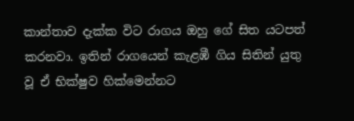කාන්තාව දැක්ක විට රාගය ඔහු ගේ සිත යටපත් කරනවා. ඉතින් රාගයෙන් කැළඹී ගිය සිතින් යුතු වූ ඒ භික්ෂුව හික්මෙන්නට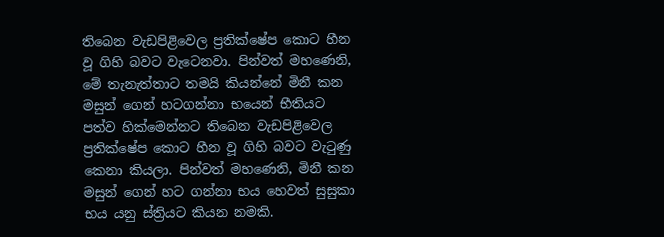තිබෙන වැඩපිළිවෙල ප්‍රතික්ෂේප කොට හීන වූ ගිහි බවට වැටෙනවා. පින්වත් මහණෙනි, මේ තැනැත්තාට තමයි කියන්නේ මිනී කන මසුන් ගෙන් හටගන්නා භයෙන් භීතියට පත්ව හික්මෙන්නට තිබෙන වැඩපිළිවෙල ප්‍රතික්ෂේප කොට හීන වූ ගිහි බවට වැටුණු කෙනා කියලා. පින්වත් මහණෙනි, මිනී කන මසුන් ගෙන් හට ගන්නා භය හෙවත් සුසුකා භය යනු ස්ත්‍රියට කියන නමකි.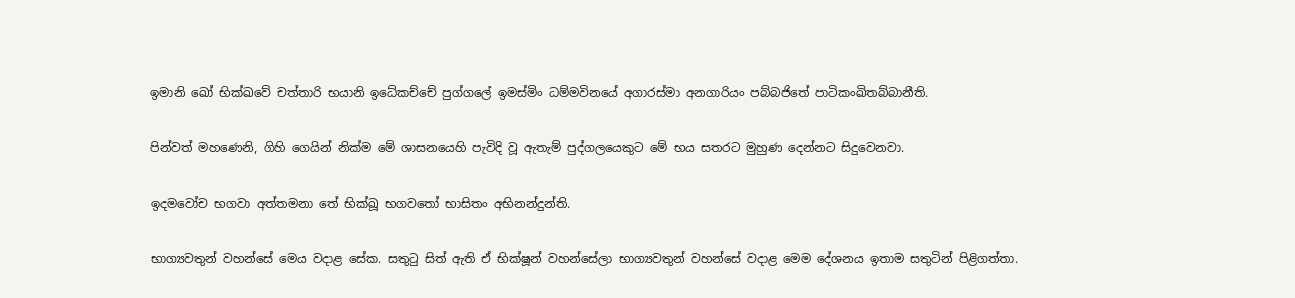ඉමානි ඛෝ භික්ඛවේ චත්තාරි භයානි ඉධේකච්චේ පුග්ගලේ ඉමස්මිං ධම්මවිනයේ අගාරස්මා අනගාරියං පබ්බජිතේ පාටිකංඛිතබ්බානීති.

පින්වත් මහණෙනි, ගිහි ගෙයින් නික්ම මේ ශාසනයෙහි පැවිදි වූ ඇතැම් පුද්ගලයෙකුට මේ භය සතරට මුහුණ දෙන්නට සිදුවෙනවා.

ඉදමවෝච භගවා අත්තමනා තේ භික්ඛූ භගවතෝ භාසිතං අභිනන්දුන්ති.

භාග්‍යවතුන් වහන්සේ මෙය වදාළ සේක. සතුටු සිත් ඇති ඒ භික්ෂූන් වහන්සේලා භාග්‍යවතුන් වහන්සේ වදාළ මෙම දේශනය ඉතාම සතුටින් පිළිගත්තා.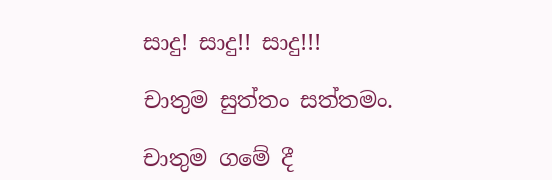සාදු! සාදු!! සාදු!!!

චාතුම සුත්තං සත්තමං.

චාතුම ගමේ දී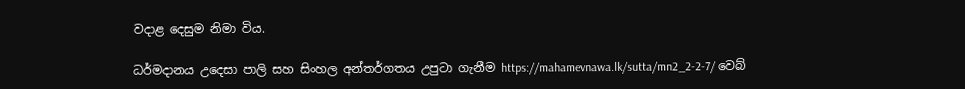වදාළ දෙසුම නිමා විය.

ධර්මදානය උදෙසා පාලි සහ සිංහල අන්තර්ගතය උපුටා ගැනීම https://mahamevnawa.lk/sutta/mn2_2-2-7/ වෙබ්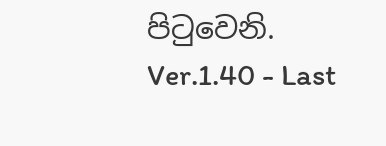පිටුවෙනි.
Ver.1.40 - Last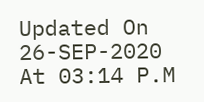Updated On 26-SEP-2020 At 03:14 P.M